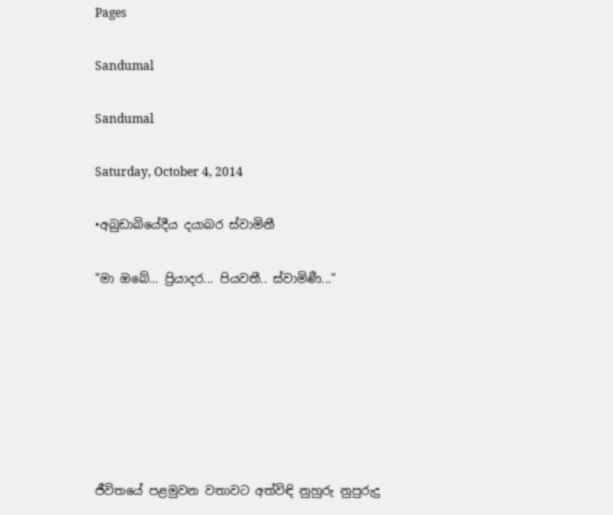Pages

Sandumal

Sandumal

Saturday, October 4, 2014

•අබුඩාබියේදීය දයාබර ස්වාමිනී

"මා ඔබේ... ප්‍රියාදර... පියවතී.. ස්වාමිණී..."







ජීවිතයේ පළමුවන වතාවට අත්විඳි නුහුරු නුපුරුදු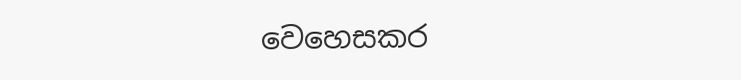වෙහෙසකර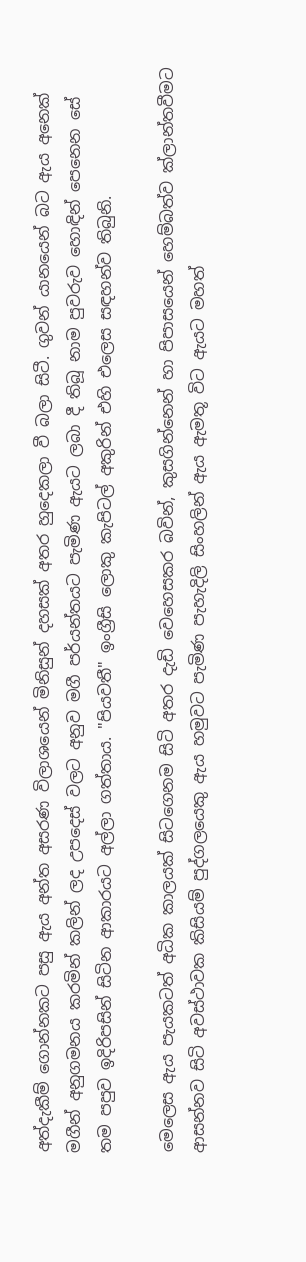අත්දැකීම් ගොන්නකට පසු ඇය අන්ත අසරණ විලාශයෙන් මිනිසුන් දහසක් අතර හුදෙකලා වී බලා සිටී. ගුවන් යානයෙන් බට ඇය අනෙක් මගීන් අනුගමනය කරමින් කලින් ලද උපදෙස් වලට අනුව මගී පර්යන්තයට පැමිණ ඇයට ලබා දී තිබූ නාම පුවරුව හොඳින් පෙනෙන සේ තම පපුව ඉදිරිපසින් සිටින ආකාරයට අල්ලා ගත්තාය. "පියවතී" ඉංග්‍රීසි ලොකු කැපිටල් අකුරින් එහි එලෙස සඳහන්ව තිබුනි.

මෙලෙස ඇය පැයකටත් අධික කාලයක් සිටගෙනම සිටි අතර දැඩි වෙහෙසකර බවින්, කුසගින්නෙන් හා පිපාසයෙන් හෙම්බත්ව ක්ලාන්තවීමට ආසන්නව සිටි අවස්ථාවක කිසියම් පුද්ගලයෙකු ඇය හමුවට පැමිණ පැහැදිලි සිංහලින් ඇය ඇමතූ විට ඇයට මහත්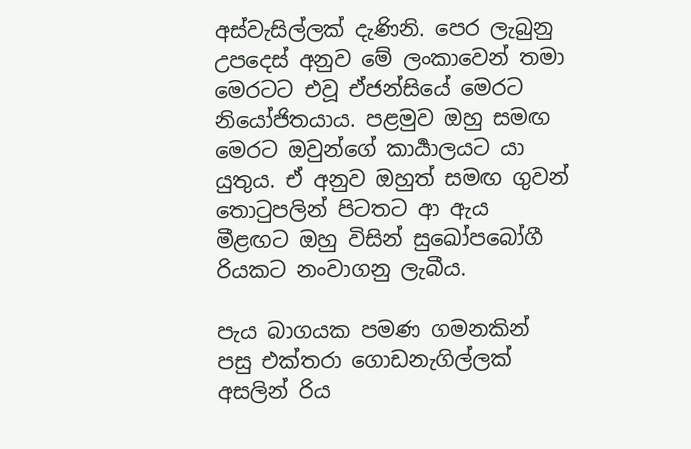අස්වැසිල්ලක් දැණිනි. පෙර ලැබුනු උපදෙස් අනුව මේ ලංකාවෙන් තමා මෙරටට එවූ ඒජන්සියේ මෙරට නියෝජිතයාය. පළමුව ඔහු සමඟ මෙරට ඔවුන්ගේ කාර්‍යාලයට යා යුතුය. ඒ අනුව ඔහුත් සමඟ ගුවන් තොටුපලින් පිටතට ආ ඇය මීළඟට ඔහු විසින් සුඛෝපබෝගී රියකට නංවාගනු ලැබීය.

පැය බාගයක පමණ ගමනකින් පසු එක්තරා ගොඩනැගිල්ලක් අසලින් රිය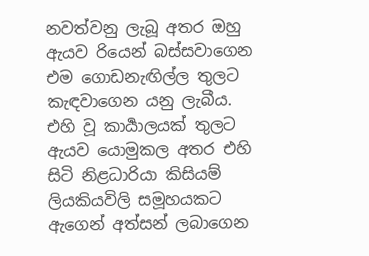නවත්වනු ලැබූ අතර ඔහු ඇයව රියෙන් බස්සවාගෙන එම ගොඩනැඟිල්ල තුලට කැඳවාගෙන යනු ලැබීය. එහි වූ කාර්‍යාලයක් තුලට ඇයව යොමුකල අතර එහි සිටි නිළධාරියා කිසියම් ලියකියවිලි සමූහයකට ඇගෙන් අත්සන් ලබාගෙන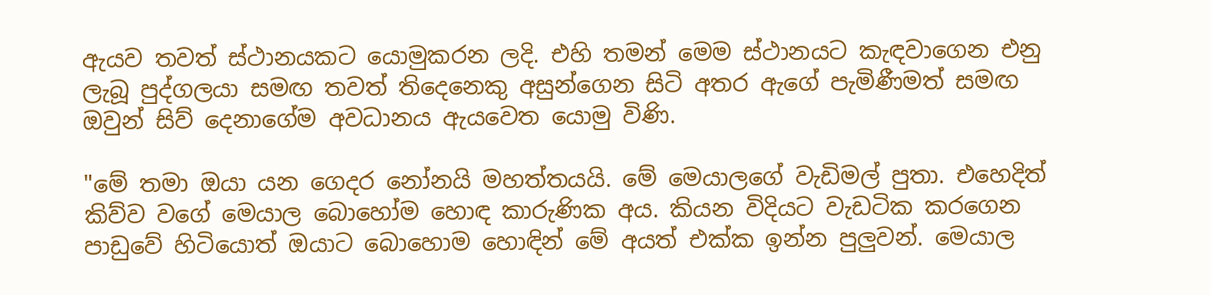ඇයව තවත් ස්ථානයකට යොමුකරන ලදි. එහි තමන් මෙම ස්ථානයට කැඳවාගෙන එනු ලැබූ පුද්ගලයා සමඟ තවත් තිදෙනෙකු අසුන්ගෙන සිටි අතර ඇගේ පැමිණීමත් සමඟ ඔවුන් සිව් දෙනාගේම අවධානය ඇයවෙත යොමු විණි.

"මේ තමා ඔයා යන ගෙදර නෝනයි මහත්තයයි. මේ මෙයාලගේ වැඩිමල් පුතා. එහෙදිත් කිව්ව වගේ මෙයාල බොහෝම හොඳ කාරුණික අය. කියන විදියට වැඩටික කරගෙන පාඩුවේ හිටියොත් ඔයාට බොහොම හොඳින් මේ අයත් එක්ක ඉන්න පුලුවන්. මෙයාල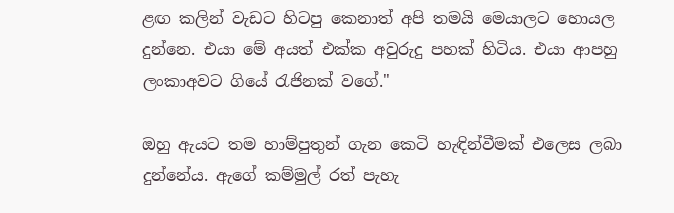ළඟ කලින් වැඩට හිටපු කෙනාත් අපි තමයි මෙයාලට හොයල දුන්නෙ. එයා මේ අයත් එක්ක අවුරුදු පහක් හිටිය. එයා ආපහු ලංකාඅවට ගියේ රැජිනක් වගේ."

ඔහු ඇයට තම හාම්පුතුන් ගැන කෙටි හැඳින්වීමක් එලෙස ලබා දුන්නේය. ඇගේ කම්මුල් රත් පැහැ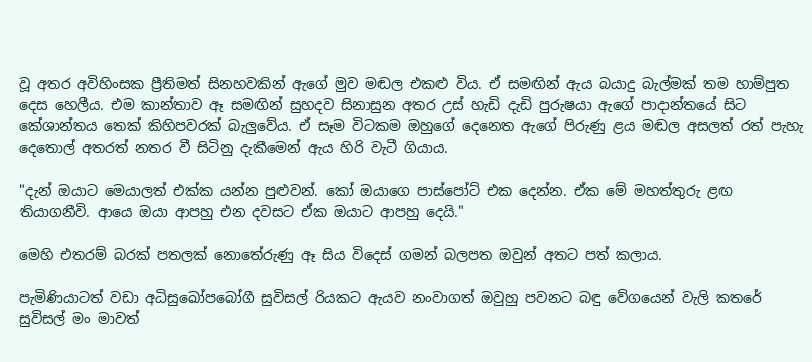වූ අතර අවිහිංසක ප්‍රීතිමත් සිනහවකින් ඇගේ මුව මඬල එකළු විය. ඒ සමඟින් ඇය බයාදු බැල්මක් තම හාම්පුත දෙස හෙලීය. එම කාන්තාව ඈ සමඟින් සුහදව සිනාසුන අතර උස් හැඩි දැඩි පුරුෂයා ඇගේ පාදාන්තයේ සිට කේශාන්තය තෙක් කිහිපවරක් බැලුවේය. ඒ සෑම විටකම ඔහුගේ දෙනෙත ඇගේ පිරුණු ළය මඬල අසලත් රත් පැහැ දෙතොල් අතරත් නතර වී සිටිනු දැකීමෙන් ඇය හිරි වැටී ගියාය.

"දැන් ඔයාට මෙයාලත් එක්ක යන්න පුළුවන්. කෝ ඔයාගෙ පාස්පෝට් එක දෙන්න. ඒක මේ මහත්තුරු ළඟ තියාගනීවි. ආයෙ ඔයා ආපහු එන දවසට ඒක ඔයාට ආපහු දෙයි."

මෙහි එතරම් බරක් පතලක් නොතේරුණු ඈ සිය විදෙස් ගමන් බලපත ඔවුන් අතට පත් කලාය.

පැමිණියාටත් වඩා අධිසුඛෝපබෝගී සුවිසල් රියකට ඇයව නංවාගත් ඔවුහු පවනට බඳු වේගයෙන් වැලි කතරේ සුවිසල් මං මාවත්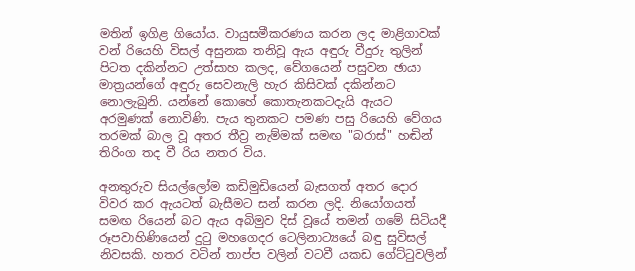මතින් ඉගිළ ගියෝය. වායුසමීකරණය කරන ලද මාළිගාවක් වන් රියෙහි විසල් අසුනක තනිවූ ඇය අඳුරු වීදුරු තුලින් පිටත දකින්නට උත්සාහ කලද, වේගයෙන් පසුවන ඡායා මාත්‍රයන්ගේ අඳුරු සෙවනැලි හැර කිසිවක් දකින්නට නොලැබුනි. යන්නේ කොහේ කොතැනකටදැයි ඇයට අරමුණක් නොවිණි. පැය තුනකට පමණ පසු රියෙහි වේගය තරමක් බාල වූ අතර තීව්‍ර නැම්මක් සමඟ "බරාස්" හඬින් තිරිංග තද වී රිය නතර විය.

අනතුරුව සියල්ලෝම කඩිමුඩියෙන් බැසගත් අතර දොර විවර කර ඇයටත් බැසීමට සන් කරන ලදි. නියෝගයත් සමඟ රියෙන් බට ඇය අබිමුව දිස් වූයේ තමන් ගමේ සිටියදී රූපවාහිණියෙන් දුටු මහගෙදර ටෙලිනාට්‍යයේ බඳු සුවිසල් නිවසකි. හතර වටින් තාප්ප වලින් වටවී යකඩ ගේට්ටුවලින්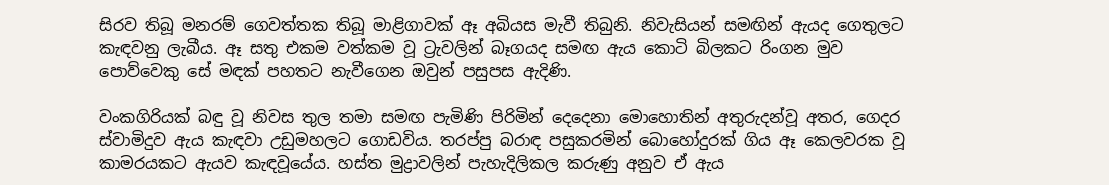සිරව තිබූ මනරම් ගෙවත්තක තිබූ මාළිගාවක් ඈ අබියස මැවී තිබුනි. නිවැසියන් සමඟින් ඇයද ගෙතුලට කැඳවනු ලැබීය. ඈ සතු එකම වත්කම වූ ට්‍රැවලින් බෑගයද සමඟ ඇය කොටි බිලකට රිංගන මුව පොව්වෙකු සේ මඳක් පහතට නැවීගෙන ඔවුන් පසුපස ඇදිණි.

වංකගිරියක් බඳු වූ නිවස තුල තමා සමඟ පැමිණි පිරිමින් දෙදෙනා මොහොතින් අතුරුදන්වූ අතර, ගෙදර ස්වාමිදුව ඇය කැඳවා උඩුමහලට ගොඩවිය. තරප්පු බරාඳ පසුකරමින් බොහෝදුරක් ගිය ඈ කෙලවරක වූ කාමරයකට ඇයව කැඳවූයේය. හස්ත මුද්‍රාවලින් පැහැදිලිකල කරුණු අනුව ඒ ඇය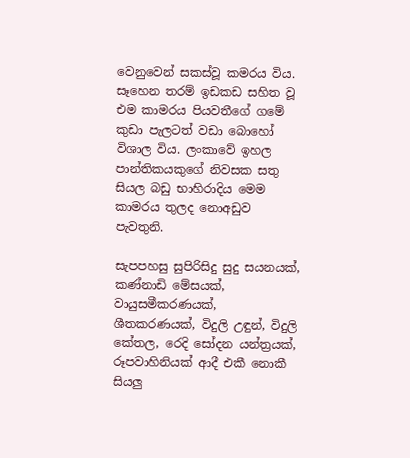වෙනුවෙන් සකස්වූ කමරය විය. සෑහෙන තරම් ඉඩකඩ සහිත වූ එම කාමරය පියවතීගේ ගමේ කුඩා පැලටත් වඩා බොහෝ විශාල විය. ලංකාවේ ඉහල පාන්තිකයකුගේ නිවසක සතු සියල බඩු භාහිරාදිය මෙම කාමරය තුලද නොඅඩුව පැවතුනි.

සැපපහසු සුපිරිසිදු සුදු සයනයක්, කණ්නාඩි මේසයක්, වායුසමීකරණයක්, ශීතකරණයක්, විදුලි උඳුන්, විදුලි කේතල, රෙදි සෝදන යන්ත්‍රයක්, රූපවාහිනියක් ආදී එකී නොකී සියලු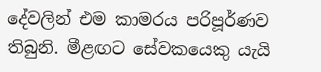දේවලින් එම කාමරය පරිපූර්ණව තිබුනි. මීළඟට සේවකයෙකු යැයි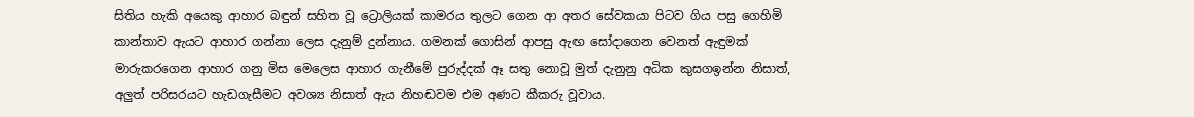සිතිය හැකි අයෙකු ආහාර බඳුන් සහිත වූ ට්‍රොලියක් කාමරය තුලට ගෙන ආ අතර සේවකයා පිටව ගිය පසු ගෙහිමි කාන්තාව ඇයට ආහාර ගන්නා ලෙස දැනුම් දුන්නාය. ගමනක් ගොසින් ආපසු ඇඟ සෝදාගෙන වෙනත් ඇඳුමක් මාරුකරගෙන ආහාර ගනු මිස මෙලෙස ආහාර ගැනීමේ පුරුද්දක් ඈ සතු නොවූ මුත් දැනුනු අධික කුසගඉන්න නිසාත්, අලුත් පරිසරයට හැඩගැසීමට අවශ්‍ය නිසාත් ඇය නිහඬවම එම අණට කීකරු වූවාය.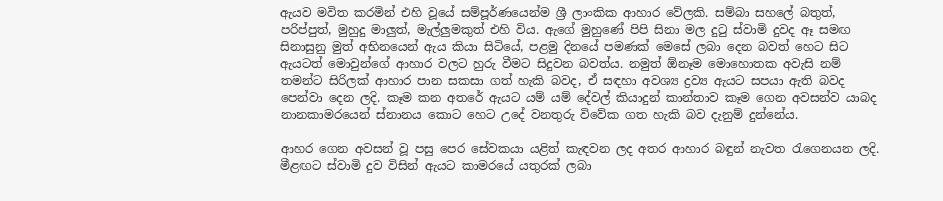ඇයව මවිත කරමින් එහි වූයේ සම්පූර්ණයෙන්ම ශ්‍රී ලාංකික ආහාර වේලකි. සම්බා සහලේ බතුත්, පරිප්පුත්, මුහුදු මාලුත්, මැල්ලුමකුත් එහි විය. ඇගේ මුහුණේ පිපි සිනා මල දුටු ස්වාමි දුවද ඈ සමඟ සිනාසුනු මුත් අභිනයෙන් ඇය කියා සිටියේ, පළමු දිනයේ පමණක් මෙසේ ලබා දෙන බවත් හෙට සිට ඇයටත් මොවුන්ගේ ආහාර වලට හුරු වීමට සිදුවන බවත්ය. නමුත් ඕනෑම මොහොතක අවැසි නම් තමන්ට සිරිලක් ආහාර පාන සකසා ගත් හැකි බවද, ඒ සඳහා අවශ්‍ය ද්‍රව්‍ය ඇයට සපයා ඇති බවද පෙන්වා දෙන ලදි. කෑම කන අතරේ ඇයට යම් යම් දේවල් කියාදුන් කාන්තාව කෑම ගෙන අවසන්ව යාබද නානකාමරයෙන් ස්නානය කොට හෙට උදේ වනතුරු විවේක ගත හැකි බව දැනුම් දුන්නේය.

ආහර ගෙන අවසන් වූ පසු පෙර සේවකයා යළිත් කැඳවන ලද අතර ආහාර බඳුන් නැවත රැගෙනයන ලදි. මීළඟට ස්වාමි දුව විසින් ඇයට කාමරයේ යතුරක් ලබා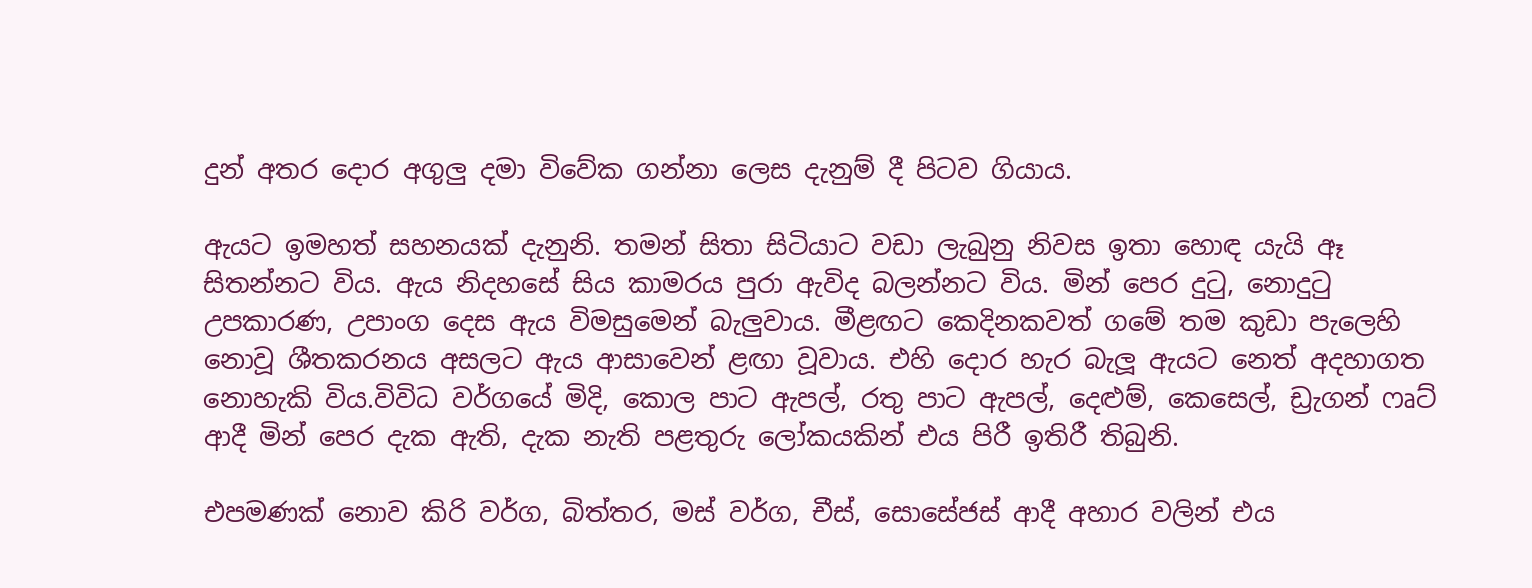දුන් අතර දොර අගුලු දමා විවේක ගන්නා ලෙස දැනුම් දී පිටව ගියාය.

ඇයට ඉමහත් සහනයක් දැනුනි. තමන් සිතා සිටියාට වඩා ලැබුනු නිවස ඉතා හොඳ යැයි ඈ සිතන්නට විය. ඇය නිදහසේ සිය කාමරය පුරා ඇවිද බලන්නට විය. මින් පෙර දුටු, නොදුටු උපකාරණ, උපාංග දෙස ඇය විමසුමෙන් බැලුවාය. මීළඟට කෙදිනකවත් ගමේ තම කුඩා පැලෙහි නොවූ ශීතකරනය අසලට ඇය ආසාවෙන් ළඟා වූවාය. එහි දොර හැර බැලූ ඇයට නෙත් අදහාගත නොහැකි විය.විවිධ වර්ගයේ මිදි, කොල පාට ඇපල්, රතු පාට ඇපල්, දෙළුම්, කෙසෙල්, ඩ්‍රැගන් ෆෘට් ආදී මින් පෙර දැක ඇති, දැක නැති පළතුරු ලෝකයකින් එය පිරී ඉතිරී තිබුනි.

එපමණක් නොව කිරි වර්ග, බිත්තර, මස් වර්ග, චීස්, සොසේජස් ආදී අහාර වලින් එය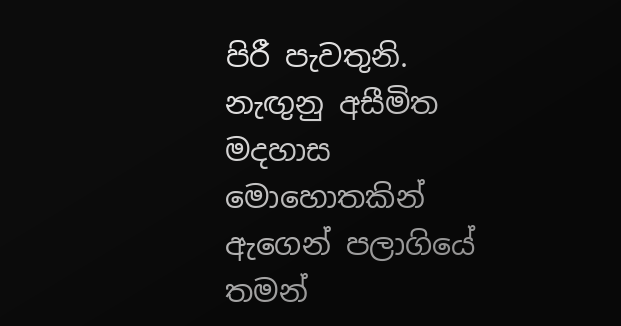පිරී පැවතුනි. නැඟුනු අසීමිත මදහාස මොහොතකින් ඇගෙන් පලාගියේ තමන්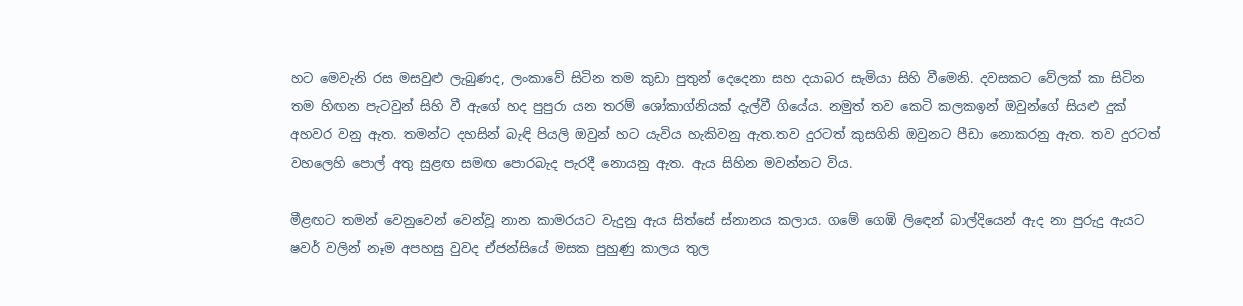හට මෙවැනි රස මසවුළු ලැබුණද, ලංකාවේ සිටින තම කුඩා පුතුන් දෙදෙනා සහ දයාබර සැමියා සිහි වීමෙනි. දවසකට වේලක් කා සිටින තම හිඟන පැටවුන් සිහි වී ඇගේ හද පුපුරා යන තරම් ශෝකාග්නියක් දැල්වී ගියේය. නමුත් තව කෙටි කලකඉන් ඔවුන්ගේ සියළු දුක් අහවර වනු ඇත. තමන්ට දහසින් බැඳි පියලි ඔවුන් හට යැවිය හැකිවනු ඇත.තව දුරටත් කුසගිනි ඔවුනට පීඩා නොකරනු ඇත. තව දුරටත් වහලෙහි පොල් අතු සුළඟ සමඟ පොරබැද පැරදී නොයනු ඇත. ඇය සිහින මවන්නට විය.

මීළඟට තමන් වෙනුවෙන් වෙන්වූ නාන කාමරයට වැදුනු ඇය සිත්සේ ස්නානය කලාය. ගමේ ගෙඹි ලිඳෙන් බාල්දියෙන් ඇද නා පුරුදු ඇයට ෂවර් වලින් නෑම අපහසු වුවද ඒජන්සියේ මසක පුහුණු කාලය තුල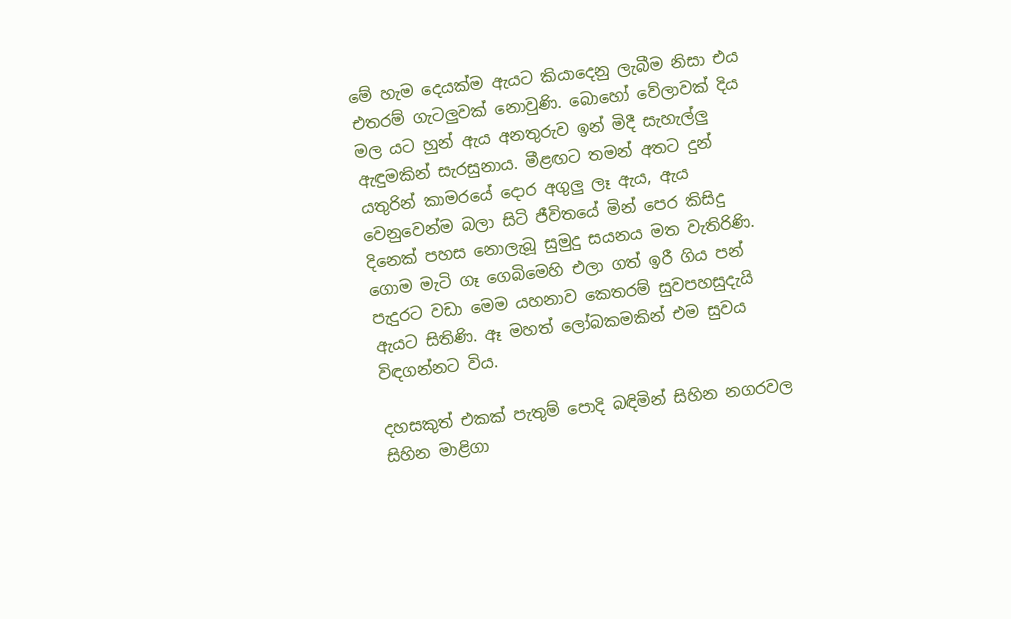මේ හැම දෙයක්ම ඇයට කියාදෙනු ලැබීම නිසා එය එතරම් ගැටලුවක් නොවුණි. බොහෝ වේලාවක් දිය මල යට හුන් ඇය අනතුරුව ඉන් මිදී සැහැල්ලු ඇඳුමකින් සැරසුනාය. මීළඟට තමන් අතට දුන් යතුරින් කාමරයේ දොර අගුලු ලෑ ඇ‍ය, ඇය වෙනුවෙන්ම බලා සිටි ජීවිතයේ මින් පෙර කිසිදු දිනෙක් පහස නොලැබූ සුමුදු සයනය මත වැතිරිණි. ගොම මැටි ගෑ ගෙබිමෙහි එලා ගත් ඉරී ගිය පන් පැදුරට වඩා මෙම යහනාව කෙතරම් සුවපහසුදැයි ඇයට සිතිණි. ඈ මහත් ලෝබකමකින් එම සුවය විඳගන්නට විය.

දහසකුත් එකක් පැතුම් පොදි බඳිමින් සිහින නගරවල සිහින මාළිගා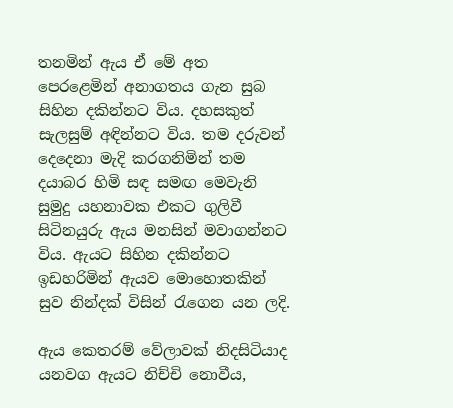තනමින් ඇය ඒ මේ අත පෙරළෙමින් අනාගතය ගැන සුබ සිහින දකින්නට විය. දහසකුත් සැලසුම් අඳින්නට විය. තම දරුවන් දෙදෙනා මැදි කරගනිමින් තම දයාබර හිමි සඳ සමඟ මෙවැනි සුමුදු යහනාවක එකට ගුලිවී සිටිනයුරු ඇය මනසින් මවාගන්නට විය. ඇයට සිහින දකින්නට ඉඩහරිමින් ඇයව මොහොතකින් සුව නින්දක් විසින් රැගෙන යන ලදි.

ඇය කෙතරම් වේලාවක් නිදසිටියාද යනවග ඇයට නිච්චි නොවීය,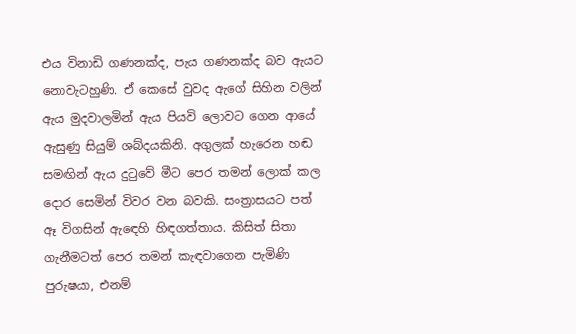එය විනාඩි ගණනක්ද, පැය ගණනක්ද බව ඇයට නොවැටහුණි. ඒ කෙසේ වුවද ඇගේ සිහින වලින් ඇය මුදවාලමින් ඇය පියවි ලොවට ගෙන ආයේ ඇසුණු සියුම් ශබ්දයකිනි. අගුලක් හැරෙන හඬ සමඟින් ඇය දුටුවේ මීට පෙර තමන් ලොක් කල දොර සෙමින් විවර වන බවකි. සංත්‍රාසයට පත් ඈ විගසින් ඇඳෙහි හිඳගත්තාය. කිසිත් සිතා ගැනීමටත් පෙර තමන් කැඳවාගෙන පැමිණි පුරුෂයා, එනම්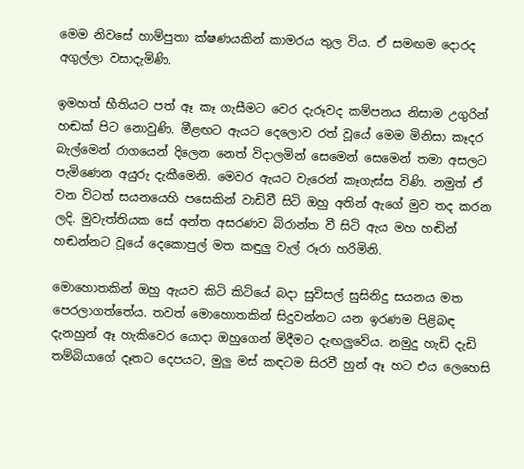මෙම නිවසේ හාම්පුතා ක්ෂණයකින් කාමරය තුල විය. ඒ සමඟම දොරද අගුල්ලා වසාදැමිණි.

ඉමහත් භීතියට පත් ඈ කෑ ගැසීමට වෙර දැරූවද කම්පනය නිසාම උගුරින් හඬක් පිට නොවුණි. මීළඟට ඇයට දෙලොව රත් වූයේ මෙම මිනිසා කෑදර බැල්මෙන් රාගයෙන් දිලෙන නෙත් විදාලමින් සෙමෙන් සෙමෙන් තමා අසලට පැමිණෙන අයුරු දැකීමෙනි. මෙවර ඇයට වැරෙන් කෑගැස්ස විණි. නමුත් ඒ වන විටත් සයනයෙහි පසෙකින් වාඩිවී සිටි ඔහු අතින් ඇගේ මුව තද කරන ලදි. මුවැත්තියක සේ අන්ත අසරණව බිරාන්ත වී සිටි ඇය මහ හඬින් හඬන්නට වූයේ දෙකොපුල් මත කඳුලු වැල් රූරා හරිමිනි.

මොහොතකින් ඔහු ඇයව කිටි කිටියේ බදා සුවිසල් සුසිනිදු සයනය මත පෙරලාගත්තේය. තවත් මොහොතකින් සිදුවන්නට යන ඉරණම පිළිබඳ දැනහුන් ඈ හැකිවෙර යොදා ඔහුගෙන් මිදීමට දැඟලුවේය. නමුදු හැඩි දැඩි තම්බියාගේ දෑතට දෙපයට, මුලු මස් කඳටම සිරවී හුන් ඈ හට එය ලෙහෙසි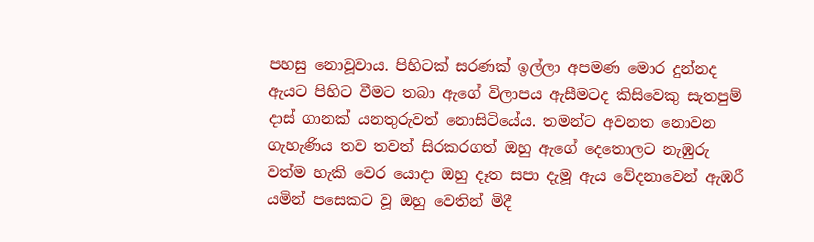පහසු නොවූවාය. පිහිටක් සරණක් ඉල්ලා අපමණ මොර දුන්නද ඇයට පිහිට වීමට තබා ඇගේ විලාපය ඇසීමටද කිසිවෙකු සැතපුම් දාස් ගානක් යනතුරුවත් නොසිටියේය. තමන්ට අවනත නොවන ගැහැණිය තව තවත් සිරකරගත් ඔහු ඇගේ දෙතොලට නැඹුරු වත්ම හැකි වෙර යොදා ඔහු දෑත සපා දැමූ ඇය වේදනාවෙන් ඇඹරී යමින් පසෙකට වූ ඔහු වෙතින් මිදී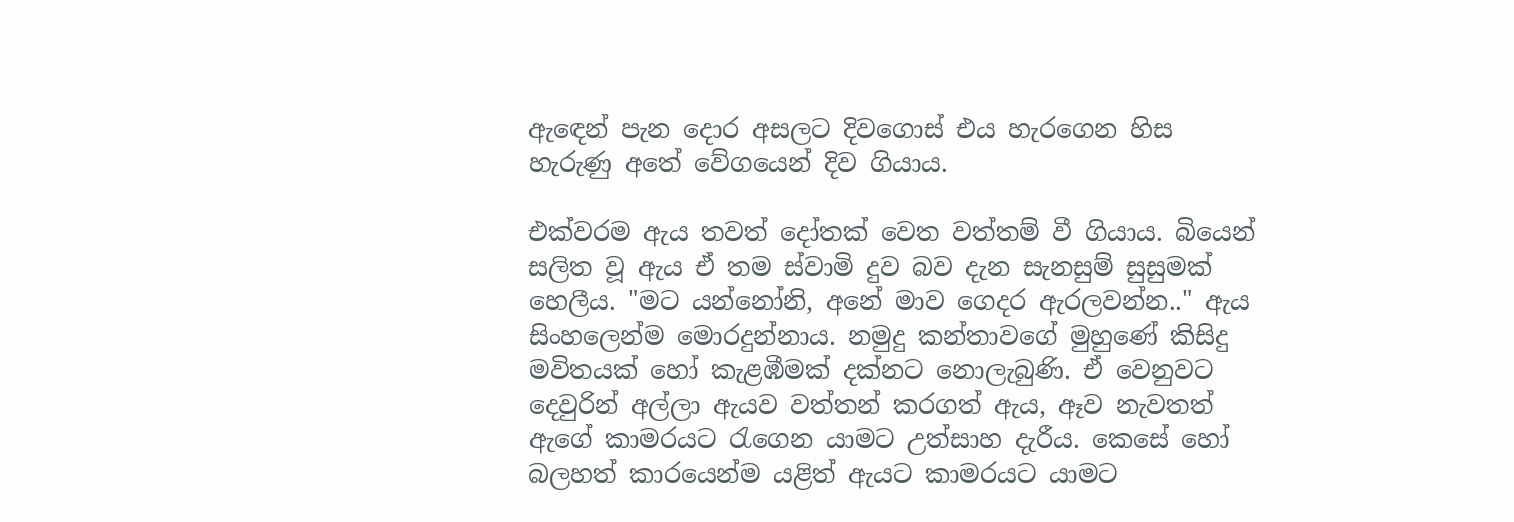ඇඳෙන් පැන දොර අසලට දිවගොස් එය හැරගෙන හිස හැරුණු අතේ වේගයෙන් දිව ගියාය.

එක්වරම ඇය තවත් දෝතක් වෙත වත්තම් වී ගියාය. බියෙන් සලිත වූ ඇය ඒ තම ස්වාමි දුව බව දැන සැනසුම් සුසුමක් හෙලීය. "මට යන්නෝනි, අනේ මාව ගෙදර ඇරලවන්න.." ඇය සිංහලෙන්ම මොරදුන්නාය. නමුදු කන්තාවගේ මුහුණේ කිසිදු මවිතයක් හෝ කැළඹීමක් දක්නට නොලැබුණි. ඒ වෙනුවට දෙවුරින් අල්ලා ඇයව වත්තන් කරගත් ඇය, ඈව නැවතත් ඇගේ කාමරයට රැගෙන යාමට උත්සාහ දැරීය. කෙසේ හෝ බලහත් කාරයෙන්ම යළිත් ඇයට කාමරයට යාමට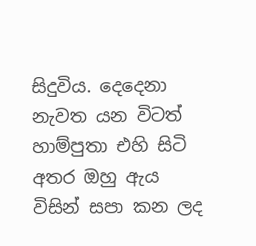සිදුවිය. දෙදෙනා නැවත යන විටත් හාම්පුතා එහි සිටි අතර ඔහු ඇය විසින් සපා කන ලද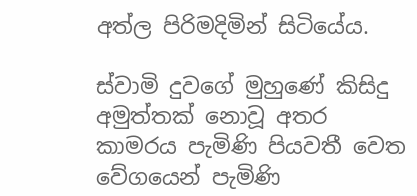අත්ල පිරිමදිමින් සිටියේය.

ස්වාමි දුවගේ මුහුණේ කිසිදු අමුත්තක් නොවූ අතර කාමරය පැමිණි පියවතී වෙත වේගයෙන් පැමිණි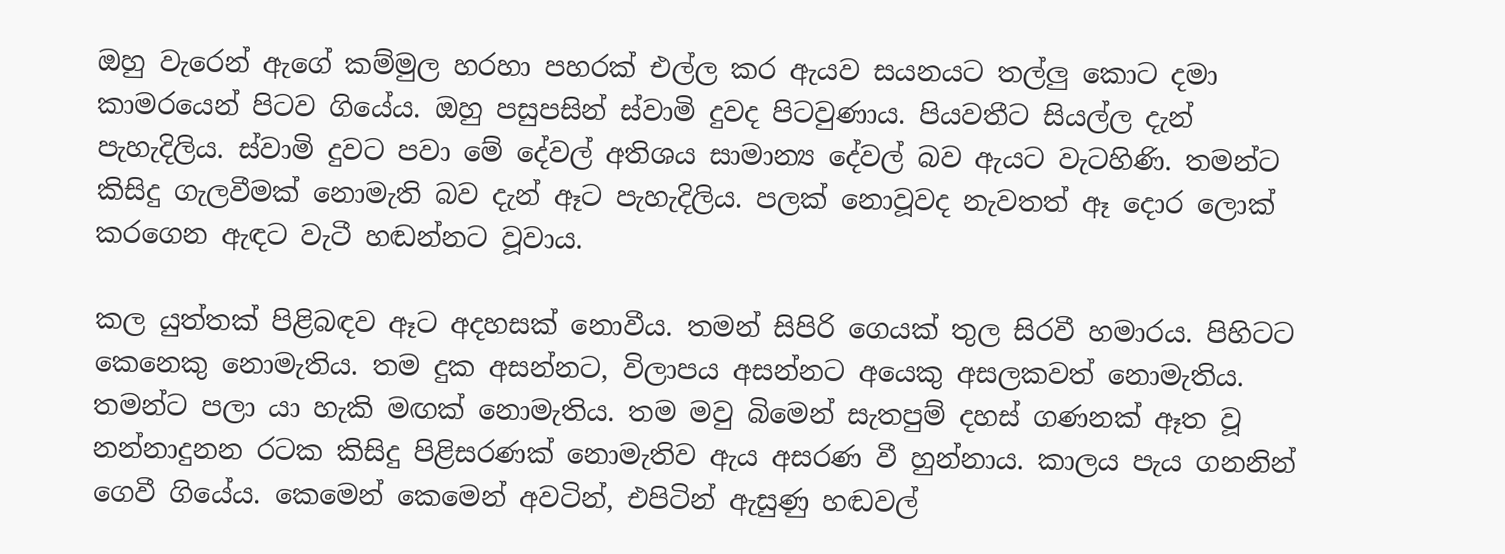ඔහු වැරෙන් ඇගේ කම්මුල හරහා පහරක් එල්ල කර ඇයව සයනයට තල්ලු කොට දමා කාමරයෙන් පිටව ගියේය. ඔහු පසුපසින් ස්වාමි දුවද පිටවුණාය. පියවතීට සියල්ල දැන් පැහැදිලිය. ස්වාමි දුවට පවා මේ දේවල් අතිශය සාමාන්‍ය දේවල් බව ඇයට වැටහිණි. තමන්ට කිසිදු ගැලවීමක් නොමැති බව දැන් ඈට පැහැදිලිය. පලක් නොවූවද නැවතත් ඈ දොර ලොක් කරගෙන ඇඳට වැටී හඬන්නට වූවාය.

කල යුත්තක් පිළිබඳව ඈට අදහසක් නොවීය. තමන් සිපිරි ගෙයක් තුල සිරවී හමාරය. පිහිටට කෙනෙකු නොමැතිය. තම දුක අසන්නට, විලාපය අසන්නට අයෙකු අසලකවත් නොමැතිය. තමන්ට පලා යා හැකි මඟක් නොමැතිය. තම මවු බිමෙන් සැතපුම් දහස් ගණනක් ඈත වූ නන්නාදුනන රටක කිසිදු පිළිසරණක් නොමැතිව ඇය අසරණ වී හුන්නාය. කාලය පැය ගනනින් ගෙවී ගියේය. කෙමෙන් කෙමෙන් අවටින්, එපිටින් ඇසුණු හඬවල්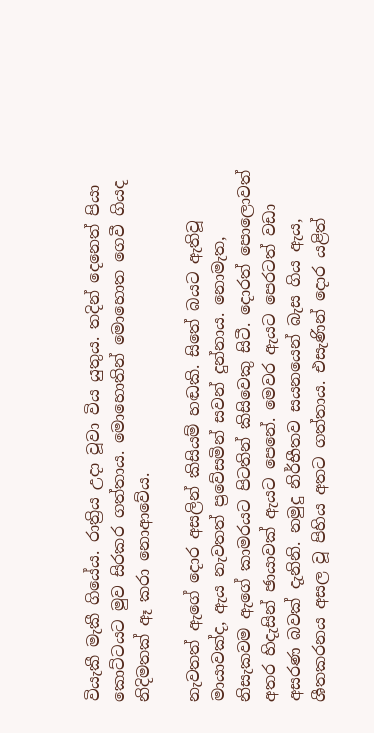වියැකී මැකී ගියේය. රාත්‍රිය උදා වූවා විය යුතුය. තදින් දෙනෙත් පියා කොට්ටයට මුව සිරකර ගත්තාය. මොහොතින් මොහොත ගෙවී ගියද නිදිමතක් ඈ කරා නොආවේය.

නැවතත් ඇගේ දොර අසලින් කිසියම් හඬකි. සිතේ බයට ඇතිවූ මායාවක්ද, ඇය නැවතත් ප්‍රවේසමින් සවන් දුන්නාය. නොමැත, නිසැකවම ඇගේ කාමරයට පිටතින් කිසිවෙකු සිටී. දොරත් පොලොවත් අතර හිදැසින් ඡායාවක් ඇයට පෙනේ. මෙවර ඇයට පෙරටත් වඩා අසරණ බවක් දැනිනි. නමුදු නිර්භීතව සයනයෙන් බැස ගිය ඇය, ශීතකරනය අසල වූ පිහිය අතට ගත්තාය. එසැණින් දොර යළිත්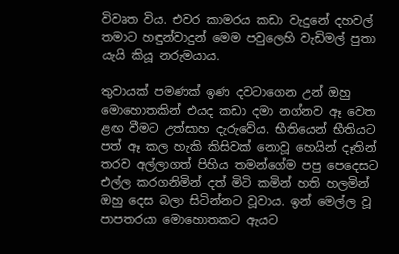විවෘත විය. එවර කාමරය කඩා වැදුනේ දහවල් තමාට හඳුන්වාදුන් මෙම පවුලෙහි වැඩිමල් පුතා යැයි කියූ නරුමයාය.

තුවායක් පමණක් ඉණ දවටාගෙන උන් ඔහු මොහොතකින් එයද කඩා දමා නග්නව ඈ වෙත ළඟ වීමට උත්සාහ දැරුවේය. භීතියෙන් භීතියට පත් ඈ කල හැකි කිසිවක් නොවූ හෙයින් දෑතින් තරව අල්ලාගත් පිහිය තමන්ගේම පපු පෙදෙසට එල්ල කරගනිමින් දත් මිටි කමින් හති හලමින් ඔහු දෙස බලා සිටින්නට වූවාය. ඉන් මෙල්ල වූ පාපතරයා මොහොතකට ඇයට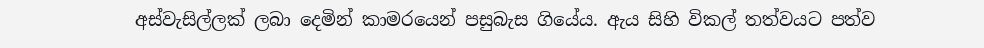අස්වැසිල්ලක් ලබා දෙමින් කාමරයෙන් පසුබැස ගියේය. ඇය සිහි විකල් තත්වයට පත්ව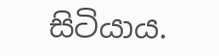සිටියාය.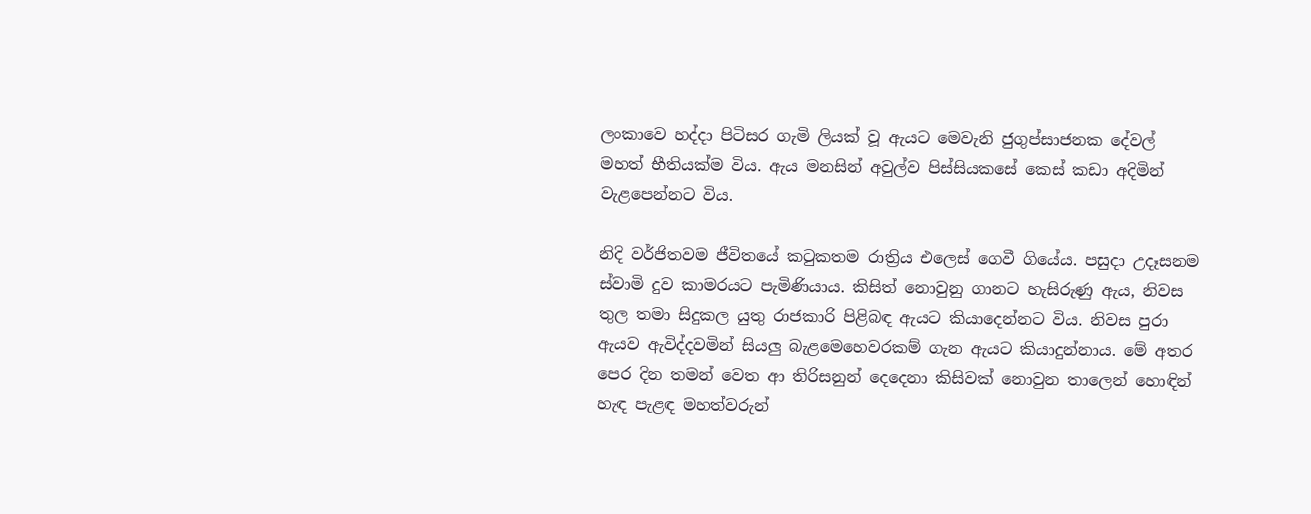ලංකාවෙ හද්දා පිටිසර ගැමි ලියක් වූ ඇයට මෙවැනි ජුගුප්සාජනක දේවල් මහත් භීතියක්ම විය. ඇය මනසින් අවුල්ව පිස්සියකසේ කෙස් කඩා අදිමින් වැළපෙන්නට විය.

නිදි වර්ජිතවම ජීවිතයේ කටුකතම රාත්‍රිය එලෙස් ගෙවී ගියේය. පසුදා උදෑසනම ස්වාමි දුව කාමරයට පැමිණියාය. කිසිත් නොවුනු ගානට හැසිරුණු ඇය, නිවස තුල තමා සිදුකල යුතු රාජකාරි පිළිබඳ ඇයට කියාදෙන්නට විය. නිවස පුරා ඇයව ඇවිද්දවමින් සියලු බැළමෙහෙවරකම් ගැන ඇයට කියාදුන්නාය. මේ අතර පෙර දින තමන් වෙත ආ තිරිසනුන් දෙදෙනා කිසිවක් නොවුන තාලෙන් හොඳින් හැඳ පැළඳ මහත්වරුන්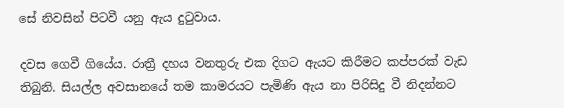සේ නිවසින් පිටවී යනු ඇය දුටුවාය.

දවස ගෙවී ගියේය. රාත්‍රී දහය වනතුරු එක දිගට ඇයට කිරීමට කප්පරක් වැඩ තිබුනි. සියල්ල අවසානයේ තම කාමරයට පැමිණි ඇය නා පිරිසිදු වී නිදන්නට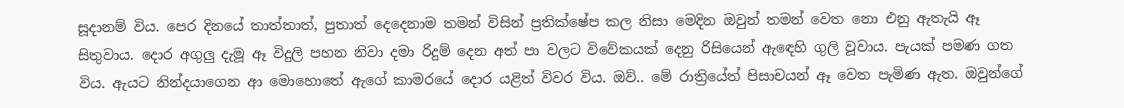සූදානම් විය. පෙර දිනයේ තාත්තාත්, පුතාත් දෙදෙනාම තමන් විසින් ප්‍රතික්ෂේප කල නිසා මෙදින ඔවුන් තමන් වෙත නො එනු ඇතැයි ඈ සිතුවාය. දොර අගුලු දැමූ ඈ විදුලි පහන නිවා දමා රිදුම් දෙන අත් පා වලට විවේකයක් දෙනු රිසියෙන් ඇඳෙහි ගුලි වූවාය. පැයක් පමණ ගත විය. ඇයට නින්දයාගෙන ආ මොහොතේ ඇගේ කාමරයේ දොර යළිත් විවර විය. ඔව්.. මේ රාත්‍රියේත් පිසාචයන් ඈ වෙත පැමිණ ඇත. ඔවුන්ගේ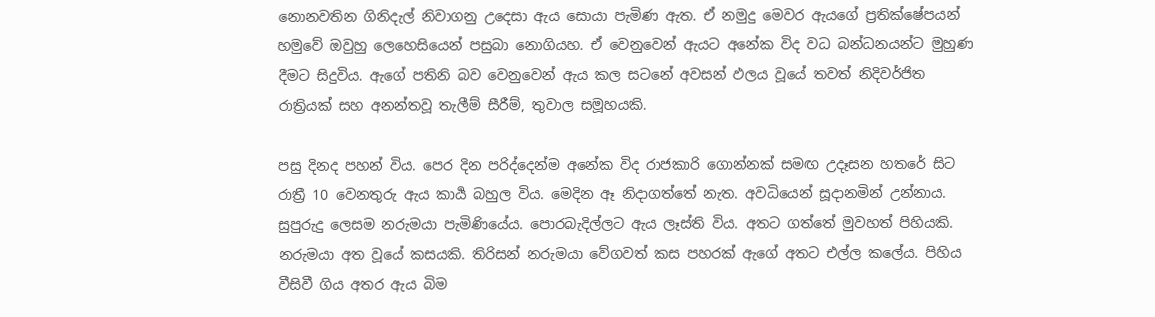නොනවතින ගිනිදැල් නිවාගනු උදෙසා ඇය සොයා පැමිණ ඇත. ඒ නමුදු මෙවර ඇයගේ ප්‍රතික්ෂේපයන් හමුවේ ඔවුහු ලෙහෙසියෙන් පසුබා නොගියහ. ඒ වෙනුවෙන් ඇයට අනේක විද වධ බන්ධනයන්ට මුහුණ දීමට සිදුවිය. ඇගේ පතිනි බව වෙනුවෙන් ඇය කල සටනේ අවසන් ඵලය වූයේ තවත් නිදිවර්ජිත රාත්‍රියක් සහ අනන්තවූ තැලීම් සීරීම්, තුවාල සමූහයකි.

පසු දිනද පහන් විය. පෙර දින පරිද්දෙන්ම අනේක විද රාජකාරි ගොන්නක් සමඟ උදෑසන හතරේ සිට රාත්‍රී 10 වෙනතුරු ඇය කාර්‍ය බහුල විය. මෙදින ඈ නිදාගත්තේ නැත. අවධියෙන් සූදානමින් උන්නාය. සුපුරුදු ලෙසම නරුමයා පැමිණියේය. පොරබැදිල්ලට ඇය ලෑස්ති විය. අතට ගත්තේ මුවහත් පිහියකි. නරුමයා අත වූයේ කසයකි. තිරිසන් නරුමයා වේගවත් කස පහරක් ඇගේ අතට එල්ල කලේය. පිහිය වීසිවී ගිය අතර ඇය බිම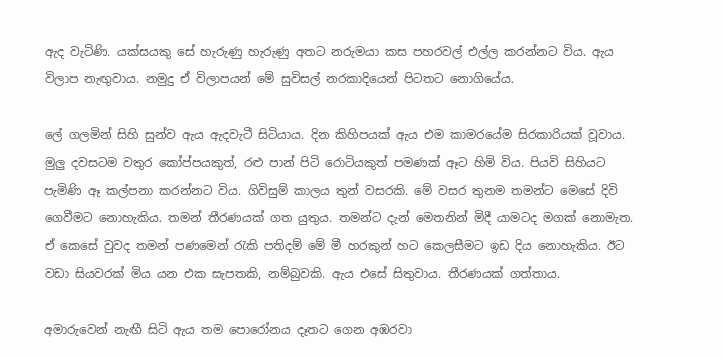ඇද වැටිණි. යක්සයකු සේ හැරුණු හැරුණු අතට නරුමයා කස පහරවල් එල්ල කරන්නට විය. ඇය විලාප නැඟුවාය. නමුදු ඒ විලාපයන් මේ සුවිසල් නරකාදියෙන් පිටතට නොගියේය.

ලේ ගලමින් සිහි සුන්ව ඇය ඇදවැටී සිටියාය. දින කිහිපයක් ඇය එම කාමරයේම සිරකාරියක් වූවාය. මුලු දවසටම වතුර කෝප්පයකුත්, රළු පාන් පිටි රොටියකුත් පමණක් ඈට හිමි විය. පියවි සිහියට පැමිණි ඈ කල්පනා කරන්නට විය. ගිවිසුම් කාලය තුන් වසරකි. මේ වසර තුනම තමන්ට මෙසේ දිවි ගෙවීමට නොහැකිය. තමන් තීරණයක් ගත යුතුය. තමන්ට දැන් මෙතනින් මිදී යාමටද මගක් නොමැත. ඒ කෙසේ වුවද තමන් පණමෙන් රැකි පතිදම් මේ මී හරකුන් හට කෙලසීමට ඉඩ දිය නොහැකිය. ඊට වඩා සියවරක් මිය යන එක සැපතකි, නම්බුවකි. ඇය එසේ සිතුවාය. තීරණයක් ගත්තාය.

අමාරුවෙන් නැඟී සිටි ඇය තම පොරෝනය දෑතට ගෙන අඹරවා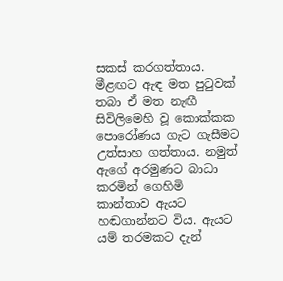සකස් කරගත්තාය. මීළඟට ඇඳ මත පුටුවක් තබා ඒ මත නැඟී සිවිලිමෙහි වූ කොක්කක පොරෝණය ගැට ගැසීමට උත්සාහ ගත්තාය. නමුත් ඇගේ අරමුණට බාධා කරමින් ගෙහිමි කාන්තාව ඇයට හඬගාන්නට විය. ඇයට යම් තරමකට දැන්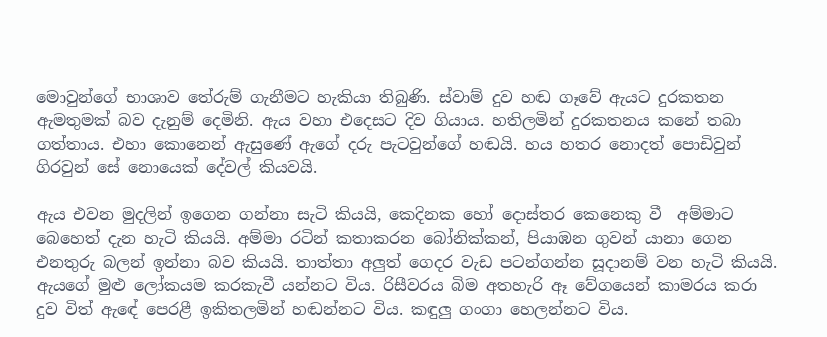මොවුන්ගේ භාශාව තේරුම් ගැනීමට හැකියා තිබුණි. ස්වාම් දුව හඬ ගෑවේ ඇයට දුරකතන ඇමතුමක් බව දැනුම් දෙමිනි. ඇය වහා එදෙසට දිව ගියාය. හතිලමින් දුරකතනය කනේ තබා ගත්තාය. එහා කොනෙන් ඇසුණේ ඇගේ දරු පැටවුන්ගේ හඬයි. හය හතර නොදත් පොඩිවුන් ගිරවුන් සේ නොයෙක් දේවල් කියවයි.

ඇය එවන මුදලින් ඉගෙන ගන්නා සැටි කියයි, කෙදිනක හෝ දොස්තර කෙනෙකු වී  අම්මාට බෙහෙත් දැන හැටි කියයි. අම්මා රටින් කතාකරන බෝනික්කන්, පියාඹන ගුවන් යානා ගෙන එනතුරු බලන් ඉන්නා බව කියයි. තාත්තා අලුත් ගෙදර වැඩ පටන්ගන්න සූදානම් වන හැටි කියයි. ඇයගේ මුළු ලෝකයම කරකැවී යන්නට විය. රිසීවරය බිම අතහැරි ඈ වේගයෙන් කාමරය කරා දුව විත් ඇඳේ පෙරළී ඉකිතලමින් හඬන්නට විය. කඳුලු ගංගා හෙලන්නට විය.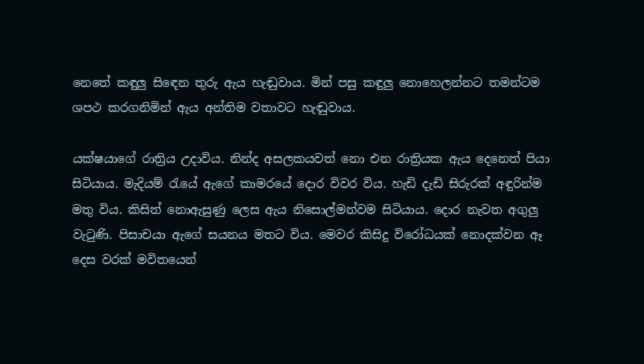නෙතේ කඳුලු සිඳෙන තුරු ඇය හැඬුවාය. මින් පසු කඳුලු නොහෙලන්නට තමන්ටම ශපථ කරගනිමින් ඇය අන්තිම වතාවට හැඬුවාය.

යක්ෂයාගේ රාත්‍රිය උදාවිය. නින්ද අසලකයවත් නො එන රාත්‍රියක ඇය දෙනෙත් පියා සිටියාය. මැදියම් රැයේ ඇගේ කාමරයේ දොර විවර විය. හැඩි දැඩි සිරුරක් අඳුරින්ම මතු විය. කිසිත් නොඇසුණු ලෙස ඇය නිසොල්මන්වම සිටියාය. දොර නැවත අගුලු වැටුණි. පිසාචයා ඇගේ සයනය මතට විය. මෙවර කිසිදු විරෝධයක් නොදක්වන ඈ දෙස වරක් මවිතයෙන්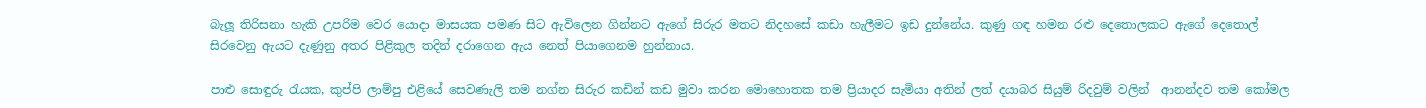බැලූ තිරිසනා හැකි උපරිම වෙර යොදා මාසයක පමණ සිට ඇවිලෙන ගින්නට ඇගේ සිරුර මතට නිදහසේ කඩා හැලීමට ඉඩ දුන්නේය. කුණු ගඳ හමන රළු දෙතොලකට ඇගේ දෙතොල් සිරවෙනු ඇයට දැණුනු අතර පිළිකුල තදින් දරාගෙන ඇය නෙත් පියාගෙනම හුන්නාය.

පාළු සොඳුරු රැයක, කුප්පි ලාම්පු එළියේ සෙවණැලි තම නග්න සිරුර කඩින් කඩ මුවා කරන මොහොතක තම ප්‍රියාදර සැමියා අතින් ලත් දයාබර සියුම් රිදවුම් වලින්  ආනන්දව තම කෝමල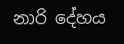නාරි දේහය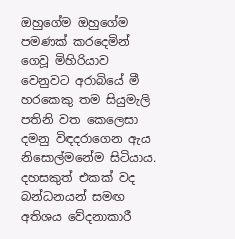ඔහුගේම ඔහුගේම පමණක් කරදෙමින් ගෙවූ මිහිරියාව වෙනුවට අරාබියේ මී හරකෙකු තම සියුමැලි පතිනි වත කෙලෙසා දමනු විඳදරාගෙන ඇය නිසොල්මනේම සිටියාය. දහසකුත් එකක් වද බන්ධනයන් සමඟ අතිශය වේදනාකාරී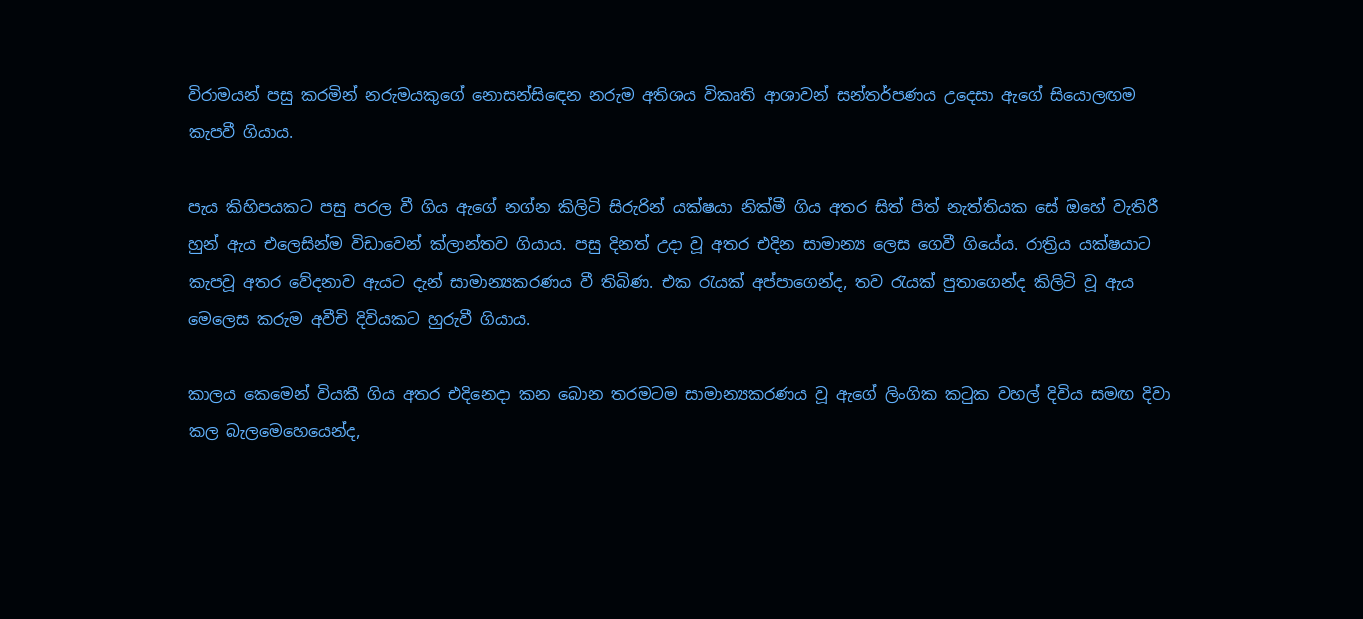විරාමයන් පසු කරමින් නරුමයකුගේ නොසන්සිඳෙන නරුම අතිශය විකෘති ආශාවන් සන්තර්පණය උදෙසා ඇගේ සියොලඟම කැපවී ගියාය.

පැය කිහිපයකට පසු පරල වී ගිය ඇගේ නග්න කිලිටි සිරුරින් යක්ෂයා නික්මී ගිය අතර සිත් පිත් නැත්තියක සේ ඔහේ වැතිරී හුන් ඇය එලෙසින්ම විඩාවෙන් ක්ලාන්තව ගියාය. පසු දිනත් උදා වූ අතර එදින සාමාන්‍ය ලෙස ගෙවී ගියේය. රාත්‍රිය යක්ෂයාට කැපවූ අතර වේදනාව ඇයට දැන් සාමාන්‍යකරණය වී තිබිණ. එක රැයක් අප්පාගෙන්ද, තව රැයක් පුතාගෙන්ද කිලිටි වූ ඇය මෙලෙස කරුම අවීචි දිවියකට හුරුවී ගියාය.

කාලය කෙමෙන් වියකී ගිය අතර එදිනෙදා කන බොන තරමටම සාමාන්‍යකරණය වූ ඇගේ ලිංගික කටුක වහල් දිවිය සමඟ දිවා කල බැලමෙහෙයෙන්ද,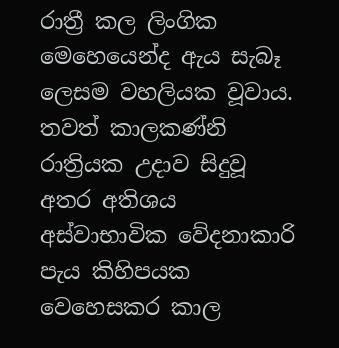රාත්‍රී කල ලිංගික මෙහෙයෙන්ද ඇය සැබෑ ලෙසම වහලියක වූවාය. තවත් කාලකණ්නි රාත්‍රියක උදාව සිදුවූ අතර අතිශය අස්වාභාවික වේදනාකාරි පැය කිහිපයක වෙහෙසකර කාල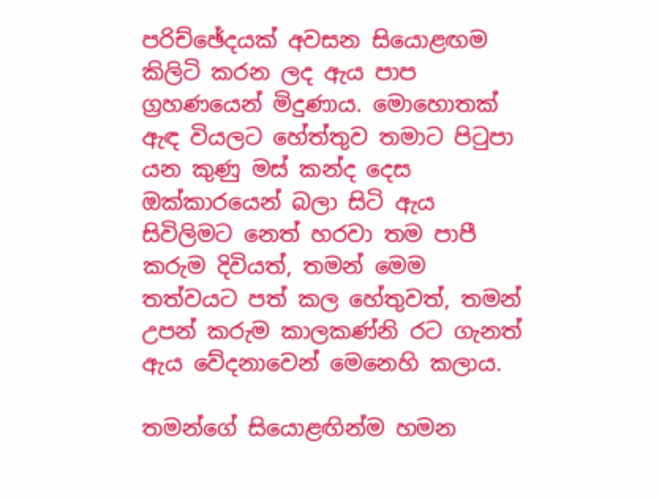පරිච්ඡේදයක් අවසන සියොළඟම කිලිටි කරන ලද ඇය පාප ග්‍රහණයෙන් මිදුණාය. මොහොතක් ඇඳ වියලට හේත්තුව තමාට පිටුපා යන කුණු මස් කන්ද දෙස ඔක්කාරයෙන් බලා සිටි ඇය සිවිලිමට නෙත් හරවා තම පාපී කරුම දිවියත්, තමන් මෙම තත්වයට පත් කල හේතුවත්, තමන් උපන් කරුම කාලකණ්නි රට ගැනත් ඇය වේදනාවෙන් මෙනෙහි කලාය.

තමන්ගේ සියොළඟින්ම හමන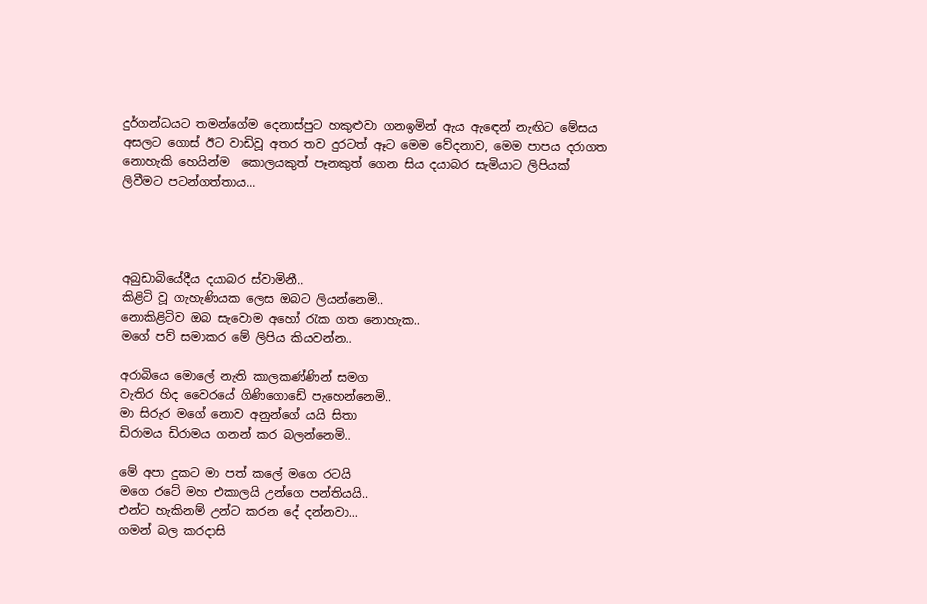දුර්ගන්ධයට තමන්ගේම දෙනාස්පුට හකුළුවා ගනඉමින් ඇය ඇඳෙන් නැඟිට මේසය අසලට ගොස් ඊට වාඩිවූ අතර තව දුරටත් ඈට මෙම වේදනාව, මෙම පාපය දරාගත නොහැකි හෙයින්ම  කොලයකුත් පෑනකුත් ගෙන සිය දයාබර සැමියාට ලිපියක් ලිවීමට පටන්ගත්තාය...




අබුඩාබියේදීය දයාබර ස්වාමිනී..
කිළිටි වූ ගැහැණියක ලෙස ඔබට ලියන්නෙමි..
නොකිළිටිව ඔබ සැවොම අහෝ රැක ගත නොහැක..
මගේ පව් සමාකර මේ ලිපිය කියවන්න..

අරාබියෙ මොලේ නැති කාලකණ්ණින් සමග
වැතිර හිද වෛරයේ ගිණිගොඩේ පැහෙන්නෙමි..
මා සිරුර මගේ නොව අනුන්ගේ යයි සිතා
ඩිරාමය ඩිරාමය ගනන් කර බලන්නෙමි..

මේ අපා දුකට මා පත් කලේ මගෙ රටයි
මගෙ රටේ මහ එකාලයි උන්ගෙ පන්තියයි..
එන්ට හැකිනම් උන්ට කරන දේ දන්නවා...
ගමන් බල කරදාසි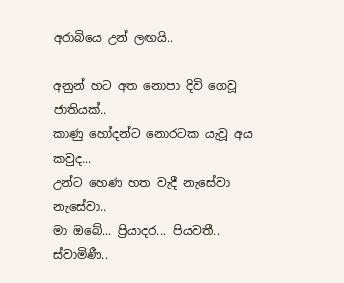අරාබියෙ උන් ලඟයි..

අනුන් හට අත නොපා දිවි ගෙවූ ජාතියක්..
කාණු හෝදන්ට නොරටක යැවූ අය කවුද...
උන්ට හෙණ හත වැදී නැසේවා නැසේවා..
මා ඔබේ... ප්‍රියාදර... පියවතී.. ස්වාමිණී..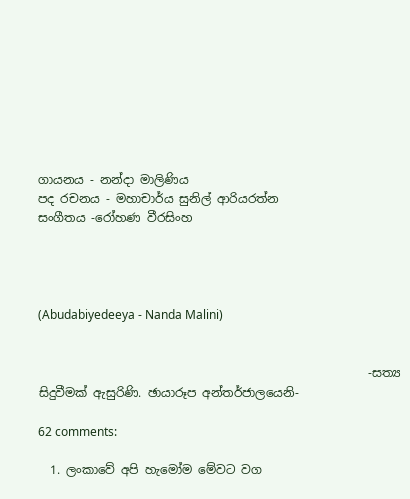ගායනය - නන්දා මාලිණිය
පද රචනය - මහාචාර්ය සුනිල් ආරියරත්න
සංගීතය -රෝහණ වීරසිංහ




(Abudabiyedeeya - Nanda Malini)


                                                       -සත්‍ය සිදුවීමක් ඇසුරිණි. ඡායාරූප අන්තර්ජාලයෙනි-

62 comments:

  1. ලංකාවේ අපි හැමෝම මේවට වග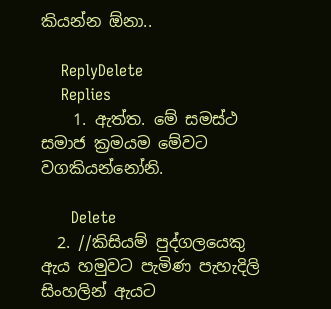කියන්න ඕනා..

    ReplyDelete
    Replies
    1. ඇත්ත. මේ සමස්ථ සමාජ ක්‍රමයම මේවට වගකියන්නෝනි.

      Delete
  2. //කිසියම් පුද්ගලයෙකු ඇය හමුවට පැමිණ පැහැදිලි සිංහලින් ඇයට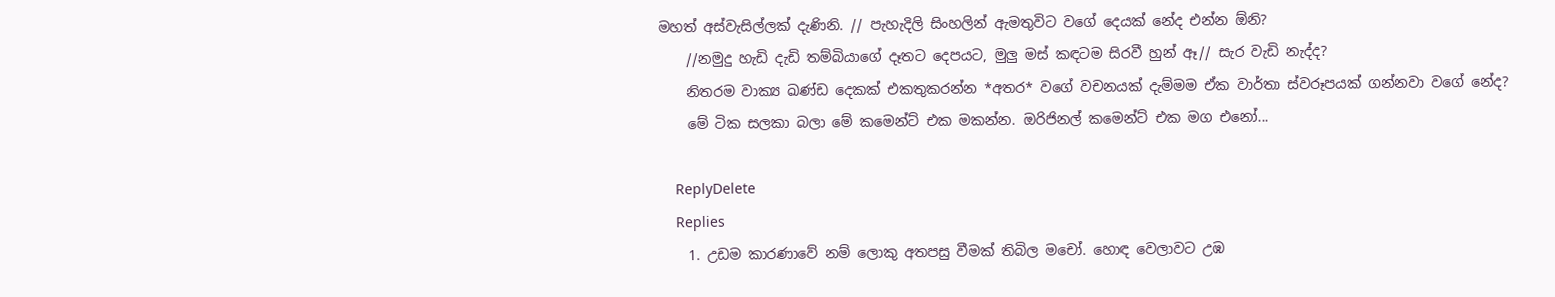මහත් අස්වැසිල්ලක් දැණිනි. // පැහැදිලි සිංහලින් ඇමතුවිට වගේ දෙයක් නේද එන්න ඕනි?
    //නමුදු හැඩි දැඩි තම්බියාගේ දෑතට දෙපයට, මුලු මස් කඳටම සිරවී හුන් ඈ// සැර වැඩි නැද්ද?
    නිතරම වාක්‍ය ඛණ්ඩ දෙකක් එකතුකරන්න *අතර* වගේ වචනයක් දැම්මම ඒක වාර්තා ස්වරූපයක් ගන්නවා වගේ නේද?
    මේ ටික සලකා බලා මේ කමෙන්ට් එක මකන්න. ඔරිජිනල් කමෙන්ට් එක මග එනෝ...

    ReplyDelete
    Replies
    1. උඩම කාරණාවේ නම් ලොකු අතපසු වීමක් තිබිල මචෝ. හොඳ වෙලාවට උඹ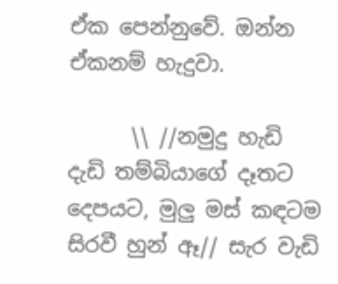ඒක පෙන්නුවේ. ඔන්න ඒකනම් හැදුවා.

      \\ //නමුදු හැඩි දැඩි තම්බියාගේ දෑතට දෙපයට, මුලු මස් කඳටම සිරවී හුන් ඈ// සැර වැඩි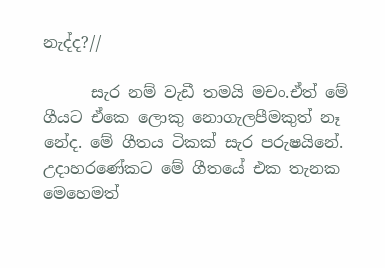නැද්ද?//

      සැර නම් වැඩී තමයි මචං.ඒත් මේ ගීයට ඒකෙ ලොකු නොගැලපීමකුත් නෑ නේද. මේ ගීතය ටිකක් සැර පරුෂයිනේ. උදාහරණේකට මේ ගීතයේ එක තැනක මෙහෙමත්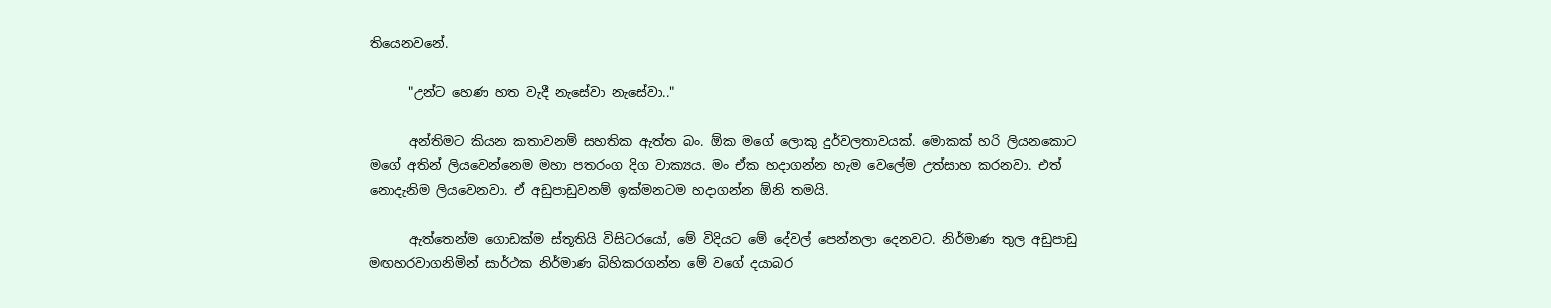තියෙනවනේ.

      "උන්ට හෙණ හත වැදී නැසේවා නැසේවා.."

      අන්තිමට කියන කතාවනම් සහතික ඇත්ත බං. ඕක මගේ ලොකු දුර්වලතාවයක්. මොකක් හරි ලියනකොට මගේ අතින් ලියවෙන්නෙම මහා පතරංග දිග වාක්‍යය. මං ඒක හදාගන්න හැම වෙලේම උත්සාහ කරනවා. එත් නොදැනිම ලියවෙනවා. ඒ අඩුපාඩුවනම් ඉක්මනටම හදාගන්න ඕනි තමයි.

      ඇත්තෙන්ම ගොඩක්ම ස්තූතියි විසිටරයෝ, මේ විදියට මේ දේවල් පෙන්නලා දෙනවට. නිර්මාණ තුල අඩුපාඩු මඟහරවාගනිමින් සාර්ථක නිර්මාණ බිහිකරගන්න මේ වගේ දයාබර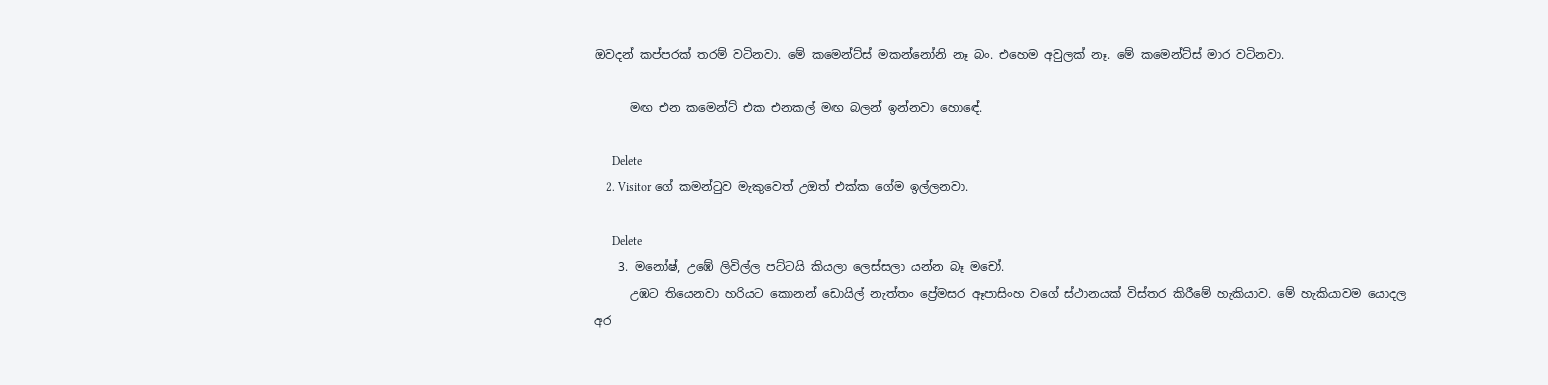ඔවදන් කප්පරක් තරම් වටිනවා. මේ කමෙන්ට්ස් මකන්නෝනි නෑ බං. එහෙම අවුලක් නෑ. මේ කමෙන්ට්ස් මාර වටිනවා.

      මඟ එන කමෙන්ට් එක එනකල් මඟ බලන් ඉන්නවා හොඳේ.

      Delete
    2. Visitor ගේ කමන්ටුව මැකුවෙත් උඔත් එක්ක ගේම ඉල්ලනවා.

      Delete
    3. මනෝෂ්, උඹේ ලිවිල්ල පට්ටයි කියලා ලෙස්සලා යන්න බෑ මචෝ.
      උඹට තියෙනවා හරියට කොනන් ඩොයිල් නැත්තං ප්‍රේමසර ඈපාසිංහ වගේ ස්ථානයක් විස්තර කිරීමේ හැකියාව. මේ හැකියාවම යොදල අර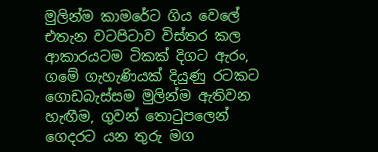මුලින්ම කාමරේට ගිය වෙලේ එතැන වටපිටාව විස්තර කල ආකාරයටම ටිකක් දිගට ඇරං, ගමේ ගැහැණියක් දියුණු රටකට ගොඩබැස්සම මුලින්ම ඇතිවන හැඟීම, ගුවන් තොටුපලෙන් ගෙදරට යන තුරු මග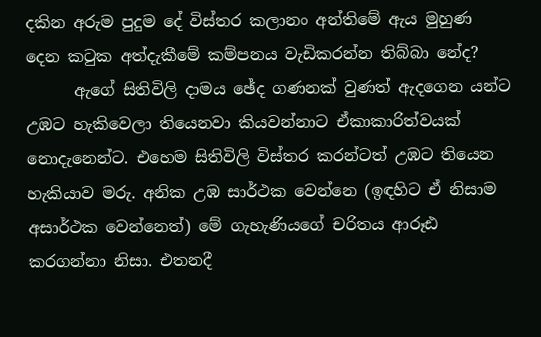දකින අරුම පුදුම දේ විස්තර කලානං අන්තිමේ ඇය මුහුණ දෙන කටුක අත්දැකීමේ කම්පනය වැඩිකරන්න තිබ්බා නේද?
      ඇගේ සිතිවිලි දාමය ඡේද ගණනක් වුණත් ඇදගෙන යන්ට උඹට හැකිවෙලා තියෙනවා කියවන්නාට ඒකාකාරිත්වයක් නොදැනෙන්ට. එහෙම සිතිවිලි විස්තර කරන්ටත් උඹට තියෙන හැකියාව මරු. අනික උඹ සාර්ථක වෙන්නෙ (ඉඳහිට ඒ නිසාම අසාර්ථක වෙන්නෙත්) මේ ගැහැණියගේ චරිතය ආරූඪ කරගන්නා නිසා. එතනදී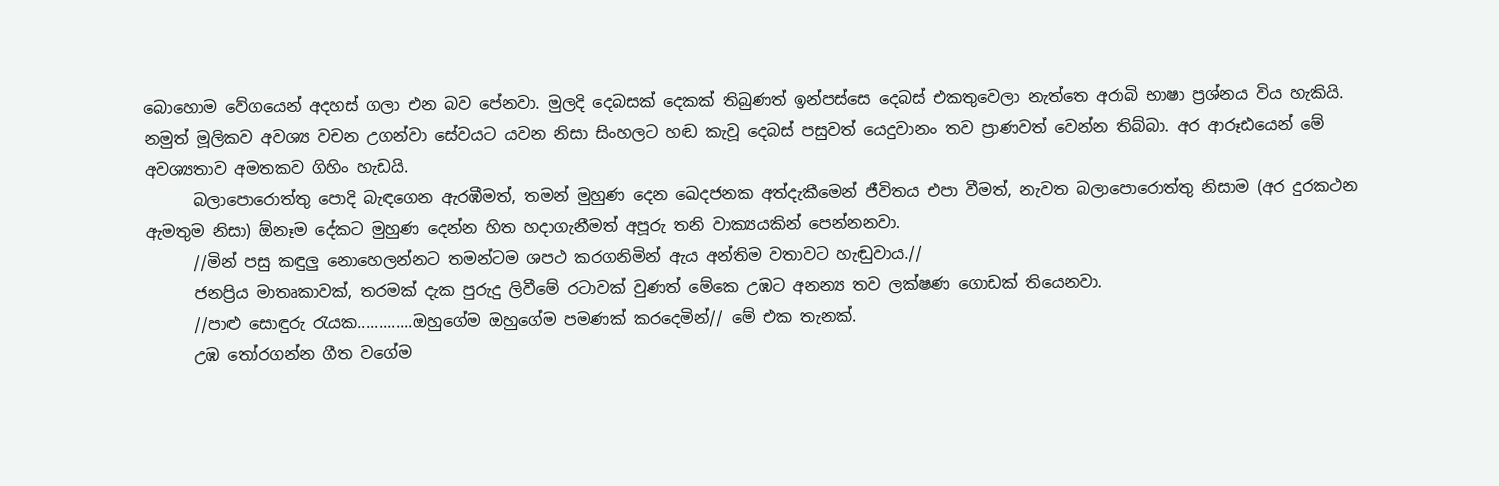බොහොම වේගයෙන් අදහස් ගලා එන බව පේනවා. මුලදි දෙබසක් දෙකක් තිබුණත් ඉන්පස්සෙ දෙබස් එකතුවෙලා නැත්තෙ අරාබි භාෂා ප්‍රශ්නය විය හැකියි. නමුත් මූලිකව අවශ්‍ය වචන උගන්වා සේවයට යවන නිසා සිංහලට හඬ කැවූ දෙබස් පසුවත් යෙදුවානං තව ප්‍රාණවත් වෙන්න තිබ්බා. අර ආරූඪයෙන් මේ අවශ්‍යතාව අමතකව ගිහිං හැඩයි.
      බලාපොරොත්තු පොදි බැඳගෙන ඇරඹීමත්, තමන් මුහුණ දෙන ඛෙදජනක අත්දැකීමෙන් ජීවිතය එපා වීමත්, නැවත බලාපොරොත්තු නිසාම (අර දුරකථන ඇමතුම නිසා) ඕනෑම දේකට මුහුණ දෙන්න හිත හදාගැනීමත් අපූරු තනි වාක්‍යයකින් පෙන්නනවා.
      //මින් පසු කඳුලු නොහෙලන්නට තමන්ටම ශපථ කරගනිමින් ඇය අන්තිම වතාවට හැඬුවාය.//
      ජනප්‍රිය මාතෘකාවක්, තරමක් දැක පුරුදු ලිවීමේ රටාවක් වුණත් මේකෙ උඹට අනන්‍ය තව ලක්ෂණ ගොඩක් තියෙනවා.
      //පාළු සොඳුරු රැයක.............ඔහුගේම ඔහුගේම පමණක් කරදෙමින්// මේ එක තැනක්.
      උඹ තෝරගන්න ගීත වගේම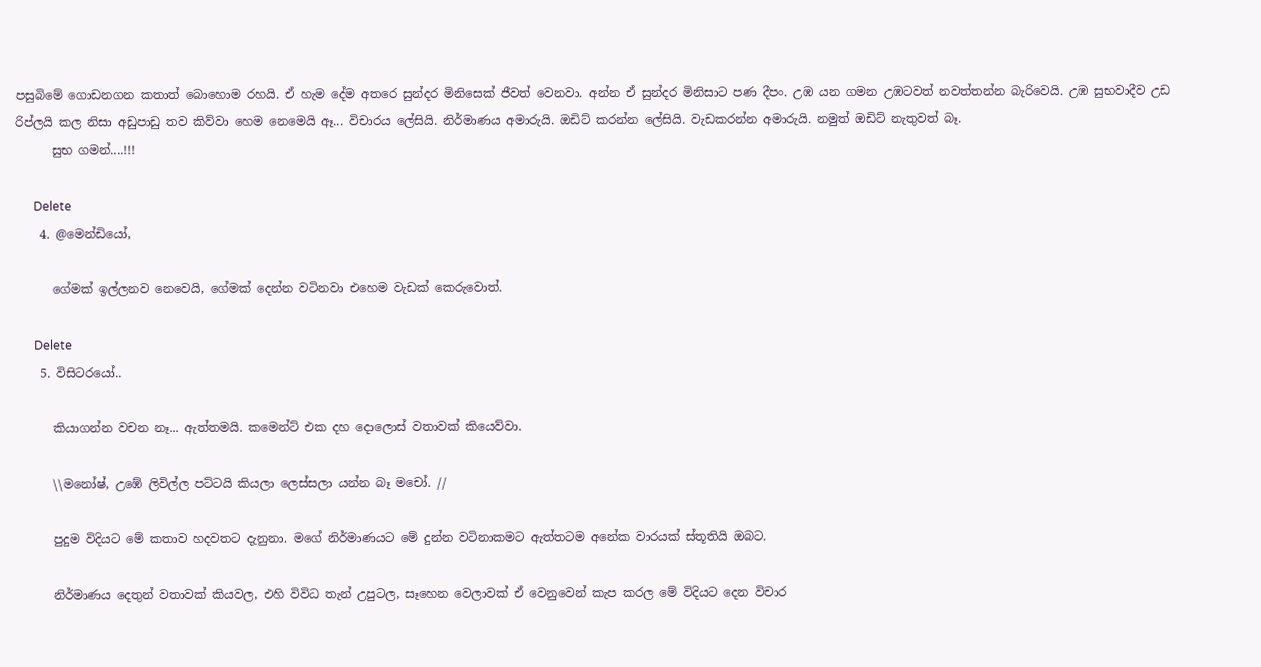පසුබිමේ ගොඩනගන කතාත් බොහොම රහයි. ඒ හැම දේම අතරෙ සුන්දර මිනිසෙක් ජීවත් වෙනවා. අන්න ඒ සුන්දර මිනිසාට පණ දීපං. උඹ යන ගමන උඹටවත් නවත්තන්න බැරිවෙයි. උඹ සුභවාදීව උඩ රිප්ලයි කල නිසා අඩුපාඩු තව කිව්වා හෙම නෙමෙයි ඈ... විචාරය ලේසියි. නිර්මාණය අමාරුයි. ඔඩිට් කරන්න ලේසියි. වැඩකරන්න අමාරුයි. නමුත් ඔඩිට් නැතුවත් බෑ.
      සුභ ගමන්....!!!

      Delete
    4. @මෙන්ඩියෝ,

      ගේමක් ඉල්ලනව නෙවෙයි, ගේමක් දෙන්න වටිනවා එහෙම වැඩක් කෙරුවොත්.

      Delete
    5. විසිටරයෝ..

      කියාගන්න වචන නෑ... ඇත්තමයි. කමෙන්ට් එක දහ දොලොස් වතාවක් කියෙව්වා.

      \\මනෝෂ්, උඹේ ලිවිල්ල පට්ටයි කියලා ලෙස්සලා යන්න බෑ මචෝ. //

      පුදුම විදියට මේ කතාව හදවතට දැනුනා. මගේ නිර්මාණයට මේ දුන්න වටිනාකමට ඇත්තටම අනේක වාරයක් ස්තූතියි ඔබට.

      නිර්මාණය දෙතුන් වතාවක් කියවල, එහි විවිධ තැන් උපුටල, සෑහෙන වෙලාවක් ඒ වෙනුවෙන් කැප කරල මේ විදියට දෙන විචාර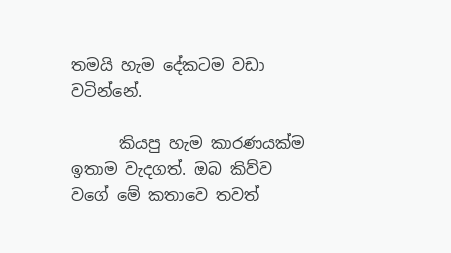තමයි හැම දේකටම වඩා වටින්නේ.

      කියපු හැම කාරණයක්ම ඉතාම වැදගත්. ඔබ කිව්ව වගේ මේ කතාවෙ තවත්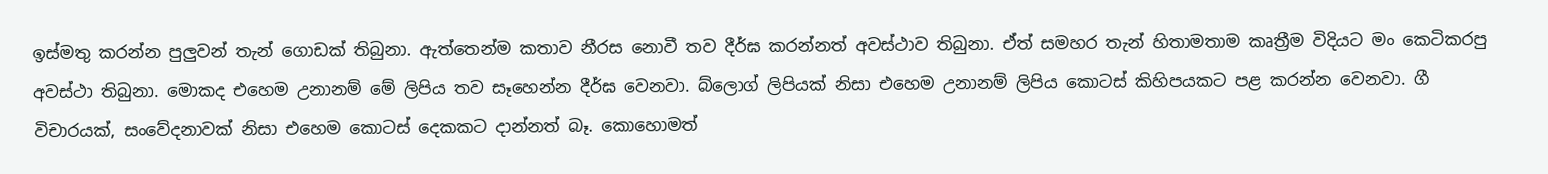ඉස්මතු කරන්න පුලුවන් තැන් ගොඩක් තිබුනා. ඇත්තෙන්ම කතාව නීරස නොවී තව දීර්ඝ කරන්නත් අවස්ථාව තිබුනා. ඒත් සමහර තැන් හිතාමතාම කෘත්‍රීම විදියට මං කෙටිකරපු අවස්ථා තිබුනා. මොකද එහෙම උනානම් මේ ලිපිය තව සෑහෙන්න දීර්ඝ වෙනවා. බ්ලොග් ලිපියක් නිසා එහෙම උනානම් ලිපිය කොටස් කිහිපයකට පළ කරන්න වෙනවා. ගී විචාරයක්, සංවේදනාවක් නිසා එහෙම කොටස් දෙකකට දාන්නත් බෑ. කොහොමත්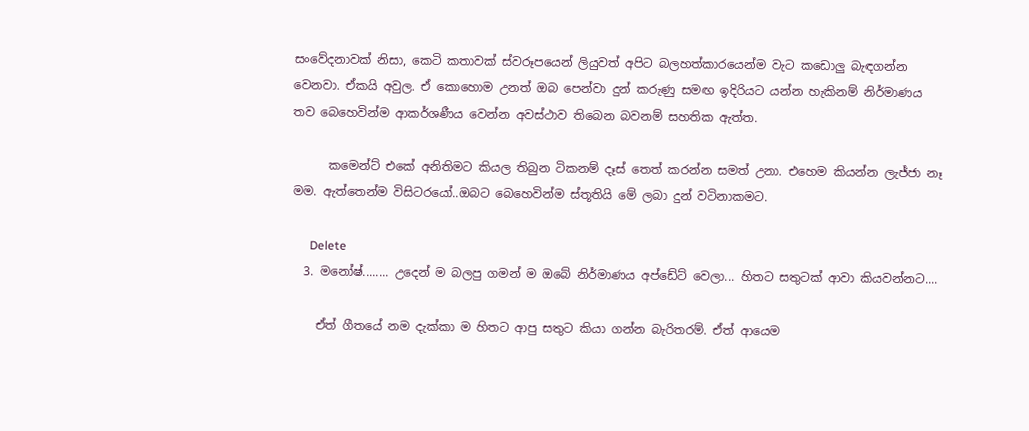සංවේදනාවක් නිසා, කෙටි කතාවක් ස්වරූපයෙන් ලියුවත් අපිට බලහත්කාරයෙන්ම වැට කඩොලු බැඳගන්න වෙනවා. ඒකයි අවුල. ඒ කොහොම උනත් ඔබ පෙන්වා දුන් කරුණු සමඟ ඉදිරියට යන්න හැකිනම් නිර්මාණය තව බෙහෙවින්ම ආකර්ශණීය වෙන්න අවස්ථාව තිබෙන බවනම් සහතික ඇත්ත.

      කමෙන්ට් එකේ අනිතිමට කියල තිබුන ටිකනම් දෑස් තෙත් කරන්න සමත් උනා. එහෙම කියන්න ලැජ්ජා නෑ මම. ඇත්තෙන්ම විසිටරයෝ..ඔබට බෙහෙවින්ම ස්තූතියි මේ ලබා දුන් වටිනාකමට.

      Delete
  3. මනෝෂ්........ උදෙන් ම බලපු ගමන් ම ඔබේ නිර්මාණය අප්ඩේට් වෙලා... හිතට සතුටක් ආවා කියවන්නට....

    ඒත් ගීතයේ නම දැක්කා ම හිතට ආපු සතුට කියා ගන්න බැරිතරම්. ඒත් ආයෙම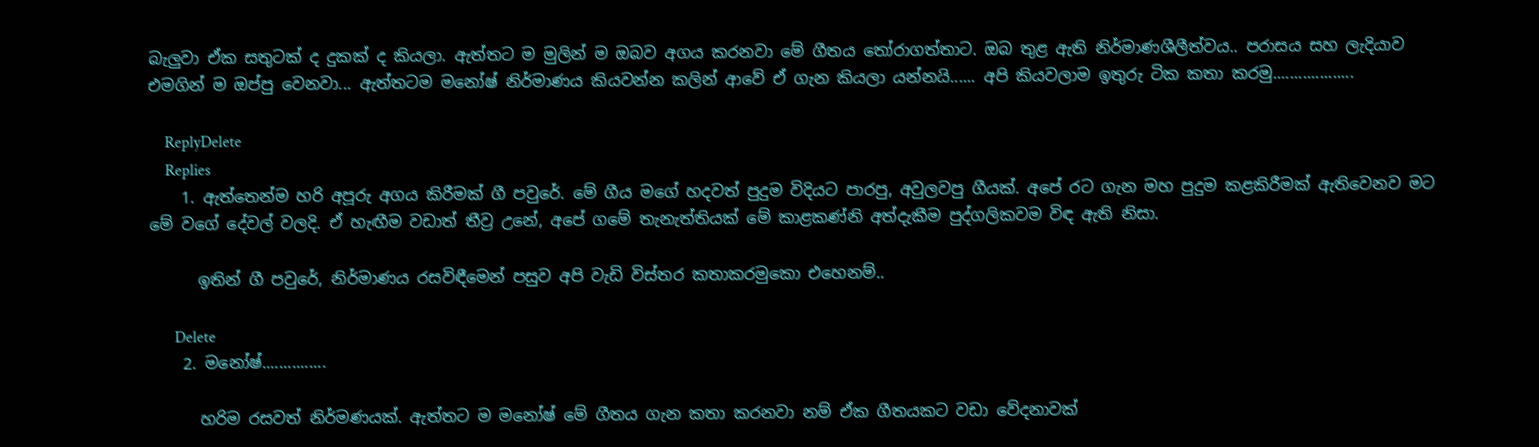බැලුවා ඒක සතුටක් ද දුකක් ද කියලා. ඇත්තට ම මුලින් ම ඔබව අගය කරනවා මේ ගීතය තෝරාගත්තාට. ඔබ තුළ ඇති නිර්මාණශීලීත්වය.. පරාසය සහ ලැදියාව එමගින් ම ඔප්පු වෙනවා... ඇත්තටම මනෝෂ් නිර්මාණය කියවන්න කලින් ආවේ ඒ ගැන කියලා යන්නයි...... අපි කියවලාම ඉතුරු ටික කතා කරමු...................

    ReplyDelete
    Replies
    1. ඇත්තෙන්ම හරි අපූරු අගය කිරීමක් ගී පවුරේ. මේ ගීය මගේ හදවත් පුදුම විදියට පාරපු, අවුලවපු ගීයක්. අපේ රට ගැන මහ පුදුම කළකිරීමක් ඇතිවෙනව මට මේ වගේ දේවල් වලදි. ඒ හැඟීම වඩාත් තීව්‍ර උනේ, අපේ ගමේ තැනැත්තියක් මේ කාළකණ්නි අත්දැකීම පුද්ගලිකවම විඳ ඇති නිසා.

      ඉතින් ගී පවුරේ, නිර්මාණය රසවිඳීමෙන් පසුව අපි වැඩි විස්තර කතාකරමුකො එහෙනම්..

      Delete
    2. මනෝෂ්...............

      හරිම රසවත් නිර්මණයක්. ඇත්තට ම මනෝෂ් මේ ගීතය ගැන කතා කරනවා නම් ඒක ගීතයකට වඩා වේදනාවක්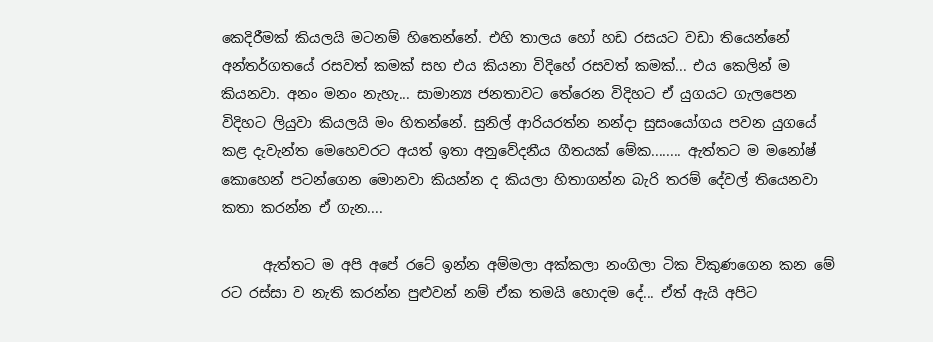කෙදිරීමක් කියලයි මටනම් හිතෙන්නේ. එහි තාලය හෝ හඩ රසයට වඩා තියෙන්නේ අන්තර්ගතයේ රසවත් කමක් සහ එය කියනා විදිහේ රසවත් කමක්... එය කෙලින් ම කියනවා. අනං මනං නැහැ... සාමාන්‍ය ජනතාවට තේරෙන විදිහට ඒ යුගයට ගැලපෙන විදිහට ලියුවා කියලයි මං හිතන්නේ. සුනිල් ආරියරත්න නන්දා සුසංයෝගය පවන යුගයේ කළ දැවැන්ත මෙහෙවරට අයත් ඉතා අනුවේදනීය ගීතයක් මේක........ ඇත්තට ම මනෝෂ් කොහෙන් පටන්ගෙන මොනවා කියන්න ද කියලා හිතාගන්න බැරි තරම් දේවල් තියෙනවා කතා කරන්න ඒ ගැන....

      ඇත්තට ම අපි අපේ රටේ ඉන්න අම්මලා අක්කලා නංගිලා ටික විකුණගෙන කන මේ රට රස්සා ව නැති කරන්න පුළුවන් නම් ඒක තමයි හොදම දේ... ඒත් ඇයි අපිට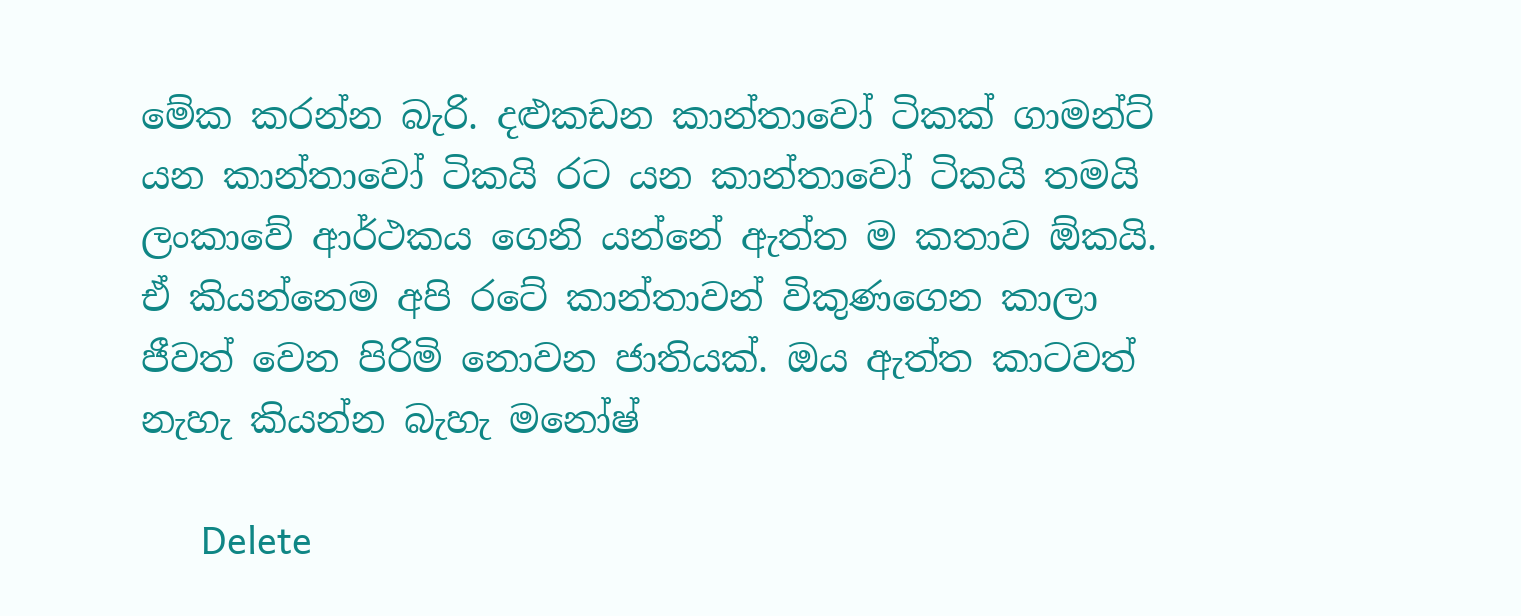මේක කරන්න බැරි. දළුකඩන කාන්තාවෝ ටිකක් ගාමන්ට් යන කාන්තාවෝ ටිකයි රට යන කාන්තාවෝ ටිකයි තමයි ලංකාවේ ආර්ථකය ගෙනි යන්නේ ඇත්ත ම කතාව ඕකයි. ඒ කියන්නෙම අපි රටේ කාන්තාවන් විකුණගෙන කාලා ජීවත් වෙන පිරිමි නොවන ජාතියක්. ඔය ඇත්ත කාටවත් නැහැ කියන්න බැහැ මනෝෂ්

      Delete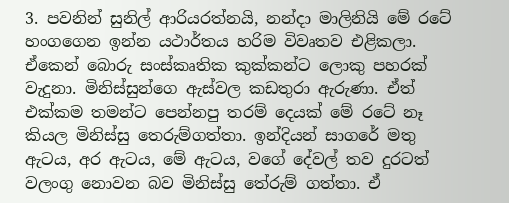3. පවනින් සුනිල් ආරියරත්නයි, නන්දා මාලිනියි මේ රටේ හංගගෙන ඉන්න යථාර්තය හරිම විවෘතව එළිකලා. ඒකෙන් බොරු සංස්කෘතික කුක්කන්ට ලොකු පහරක් වැදුනා. මිනිස්සුන්ගෙ ඇස්වල කඩතුරා ඇරුණා. ඒත් එක්කම තමන්ට පෙන්නපු තරම් දෙයක් මේ රටේ නෑ කියල මිනිස්සු තෙරුම්ගත්තා. ඉන්දියන් සාගරේ මතු ඇටය, අර ඇටය, මේ ඇටය, වගේ දේවල් තව දුරටත් වලංගු නොවන බව මිනිස්සු තේරුම් ගත්තා. ඒ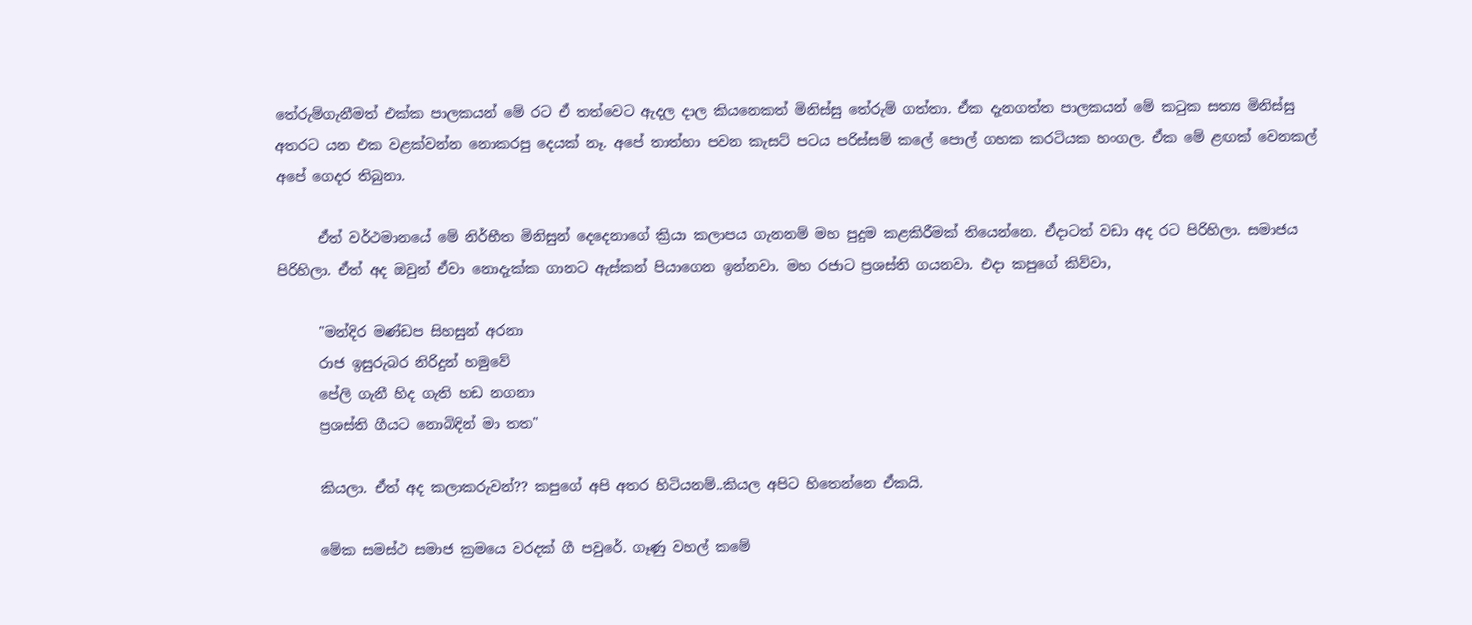තේරුම්ගැනීමත් එක්ක පාලකයන් මේ රට ඒ තත්වෙට ඇදල දාල කියනෙකත් මිනිස්සු තේරුම් ගත්තා. ඒක දැනගත්ත පාලකයන් මේ කටුක සත්‍ය මිනිස්සු අතරට යන එක වළක්වන්න නොකරපු දෙයක් නෑ. අපේ තාත්හා පවන කැසට් පටය පරිස්සම් කලේ පොල් ගහක කරටියක හංගල. ඒක මේ ළඟක් වෙනකල් අපේ ගෙදර තිබුනා.

      ඒත් වර්ථමානයේ මේ නිර්භීත මිනිසුන් දෙදෙනාගේ ක්‍රියා කලාපය ගැනනම් මහ පුදුම කළකිරීමක් තියෙන්නෙ. ඒදාටත් වඩා අද රට පිරිහිලා. සමාජය පිරිහිලා. ඒත් අද ඔවුන් ඒවා නොදැක්ක ගානට ඇස්කන් පියාගෙන ඉන්නවා. මහ රජාට ප්‍රශස්ති ගයනවා. එදා කපුගේ කිව්වා,

      "මන්දිර මණ්ඩප සිහසුන් අරනා
      රාජ ඉසුරුබර නිරිදුන් හමුවේ
      පේලි ගැනී හිද ගැති හඩ නගනා
      ප්‍රශස්ති ගීයට නොබිදින් මා තත"

      කියලා. ඒත් අද කලාකරුවන්?? කපුගේ අපි අතර හිටියනම්..කියල අපිට හිතෙන්නෙ ඒකයි.

      මේක සමස්ථ සමාජ ක්‍රමයෙ වරදක් ගී පවුරේ. ගෑණු වහල් කමේ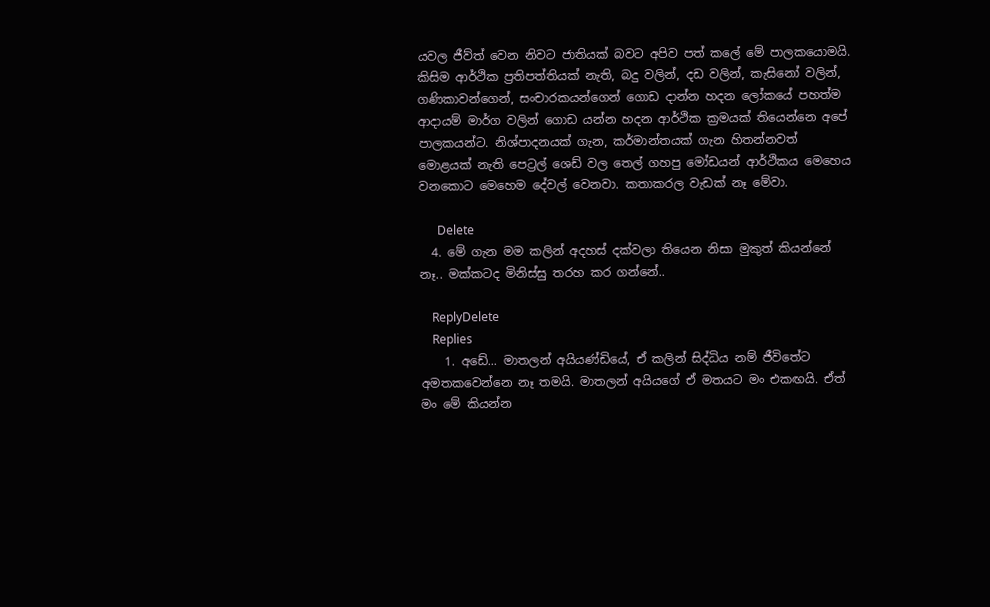යවල ජීව්ත් වෙන නිවට ජාතියක් බවට අපිව පත් කලේ මේ පාලකයොමයි. කිසිම ආර්ථික ප්‍රතිපත්තියක් නැති, බදු වලින්, දඩ වලින්, කැසිනෝ වලින්, ගණිකාවන්ගෙන්, සංචාරකයන්ගෙන් ගොඩ දාන්න හදන ලෝකයේ පහත්ම ආදායම් මාර්ග වලින් ගොඩ යන්න හදන ආර්ථික ක්‍රමයක් තියෙන්නෙ අපේ පාලකයන්ට. නිශ්පාදනයක් ගැන, කර්මාන්තයක් ගැන හිතන්නවත් මොළයක් නැති පෙට්‍රල් ශෙඩ් වල තෙල් ගහපු මෝඩයන් ආර්ථිකය මෙහෙය වනකොට මෙහෙම දේවල් වෙනවා. කතාකරල වැඩක් නෑ මේවා.

      Delete
  4. මේ ගැන මම කලින් අදහස් දක්වලා තියෙන නිසා මුකුත් කියන්නේ නෑ.. මක්කටද මිනිස්සු තරහ කර ගන්නේ..

    ReplyDelete
    Replies
    1. අඩේ... මාතලන් අයියණ්ඩියේ, ඒ කලින් සිද්ධිය නම් ජීවිතේට අමතකවෙන්නෙ නෑ තමයි. මාතලන් අයියගේ ඒ මතයට මං එකඟයි. ඒත් මං මේ කියන්න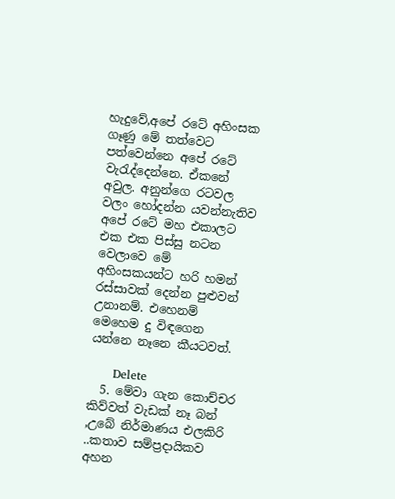හැදුවේ,අපේ රටේ අහිංසක ගෑණු මේ තත්වෙට පත්වෙන්නෙ අපේ රටේ වැරැද්දෙන්නෙ. ඒකනේ අවුල. අනුන්ගෙ රටවල වලං හෝදන්න යවන්නැතිව අපේ රටේ මහ එකාලට එක එක පිස්සු නටන වෙලාවෙ මේ අහිංසකයන්ට හරි හමන් රස්සාවක් දෙන්න පුළුවන් උනානම්. එහෙනම් මෙහෙම දු විඳගෙන යන්නෙ නෑනෙ කීයටවත්.

      Delete
  5. මේවා ගැන කොච්චර කිව්වත් වැඩක් නෑ බන් ,උබේ නිර්මාණය එලකිරි ..කතාව සම්ප්‍රදායිකව අහන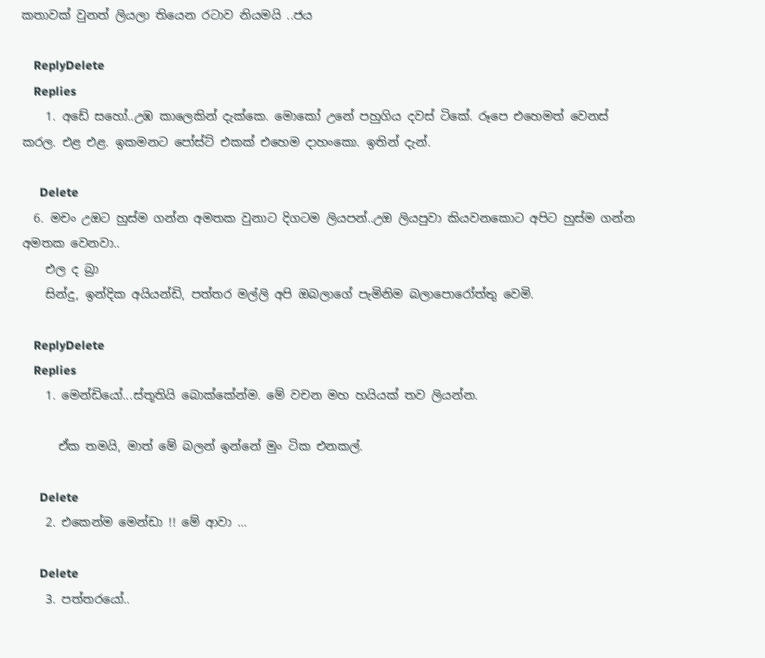කතාවක් වුනත් ලියලා තියෙන රටාව නියමයි ..ජය

    ReplyDelete
    Replies
    1. අඩේ සහෝ..උඹ කාලෙකින් දැක්කෙ. මොකෝ උනේ පහුගිය දවස් ටිකේ. රූපෙ එහෙමත් වෙනස් කරල. එළ එළ. ඉකමනට පෝස්ට් එකක් එහෙම දාහංකො. ඉතින් දැන්.

      Delete
  6. මචං උඔට හුස්ම ගන්න අමතක වුනාට දිගටම ලියපන්..උඔ ලියපුවා කියවනකොට අපිට හුස්ම ගන්න අමතක වෙනවා..
    එල ද බ්‍රා
    සින්දු, ඉන්දික අයියන්ඩි, පත්තර මල්ලි අපි ඔබලාගේ පැමිනිම බලාපොරෝත්තු වෙමි.

    ReplyDelete
    Replies
    1. මෙන්ඩියෝ...ස්තූතියි බොක්කේන්ම. මේ වචන මහ හයියක් තව ලියන්න.

      ඒක තමයි, මාත් මේ බලන් ඉන්නේ මුං ටික එනකල්.

      Delete
    2. එකෙන්ම මෙන්ඩා !! මේ ආවා …

      Delete
    3. පත්තරයෝ..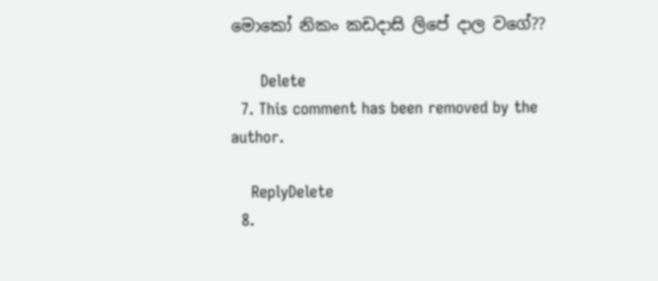මොකෝ නිකං කඩදාසි ලිපේ දාල වගේ??

      Delete
  7. This comment has been removed by the author.

    ReplyDelete
  8.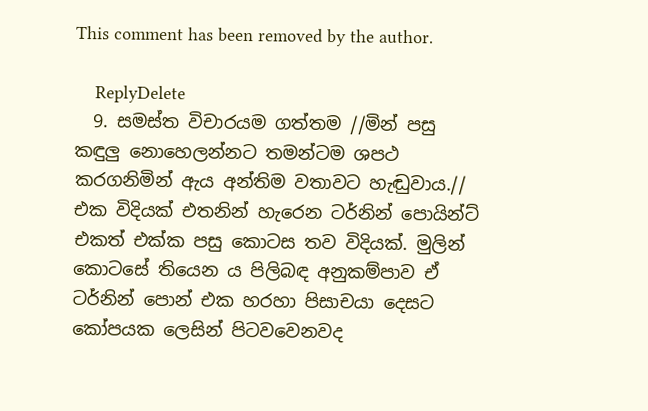This comment has been removed by the author.

    ReplyDelete
  9. සමස්ත විචාරයම ගත්තම //මින් පසු කඳුලු නොහෙලන්නට තමන්ටම ශපථ කරගනිමින් ඇය අන්තිම වතාවට හැඬුවාය.// එක විදියක් එතනින් හැරෙන ටර්නින් පොයින්ට් එකත් එක්ක පසු කොටස තව විදියක්. මුලින් කොටසේ තියෙන ය පිලිබඳ අනුකම්පාව ඒ ටර්නින් පොන් එක හරහා පිසාචයා දෙසට කෝපයක ලෙසින් පිටවවෙනවද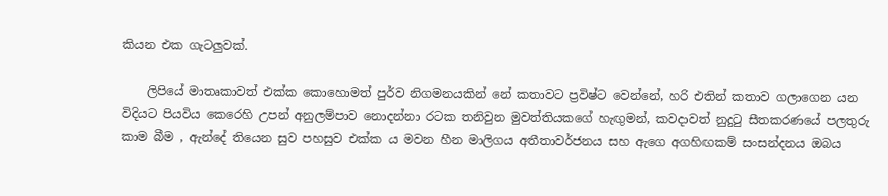කියන එක ගැටලුවක්.

    ලිපියේ මාතෘකාවත් එක්ක කොහොමත් පුර්ව නිගමනයකින් නේ කතාවට ප්‍රවිෂ්ට වෙන්නේ, හරි එතින් කතාව ගලාගෙන යන විදියට පියවිය කෙරෙහි උපන් අනුලම්පාව නොදන්නා රටක තනිවුන මුවත්තියකගේ හැඟුමන්, කවදාවත් නුදුටු සීතකරණයේ පලතුරු කාම බීම , ඇන්දේ තියෙන සුව පහසුව එක්ක ය මවන හීන මාලිගය අතීතාවර්ජනය සහ ඇගෙ අගහිඟකම් සංසන්දනය ඔබය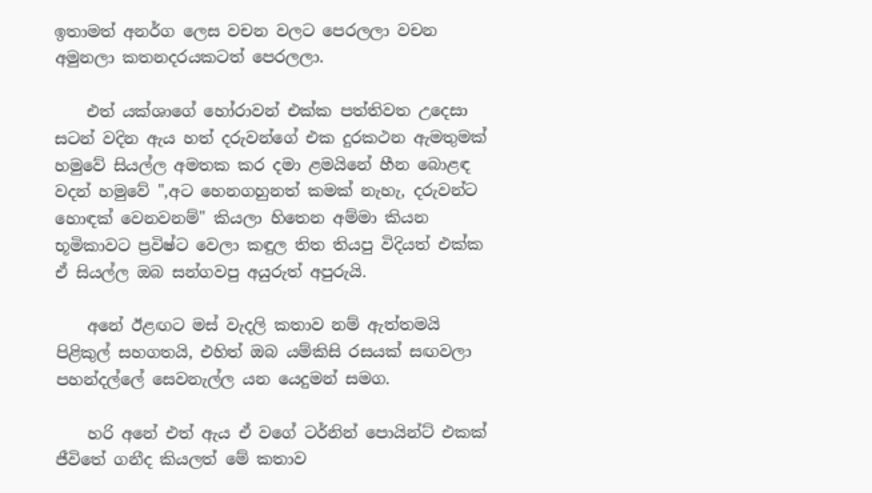ඉතාමත් අනර්ග ලෙස වචන වලට පෙරලලා වචන අමුනලා කතනදරයකටත් පෙරලලා.

    එත් යක්ශාගේ හෝරාවන් එක්ක පත්තිවත උදෙසා සටන් වදින ඇය හත් දරුවන්ගේ එක දුරකථන ඇමතුමක් හමුවේ සියල්ල අමතක කර දමා ළමයිනේ හීන බොළඳ වදන් හමුවේ ",අට හෙනගහුනත් කමක් නැහැ, දරුවන්ට හොඳක් වෙනවනම්" කියලා හිතෙන අම්මා කියන භූමිකාවට ප්‍රවිෂ්ට වෙලා කඳුල තිත තියපු විදියත් එක්ක ඒ සියල්ල ඔබ සන්ගවපු අයුරුත් අපුරුයි.

    අනේ ඊළඟට මස් වැදලි කතාව නම් ඇත්තමයි පිළිකුල් සහගතයි, එහිත් ඔබ යම්කිසි රසයක් සඟවලා පහන්දල්ලේ සෙවනැල්ල යන යෙදුමන් සමග.

    හරි අනේ එත් ඇය ඒ වගේ ටර්නින් පොයින්ට් එකක් ජීවිතේ ගනීද කියලත් මේ කතාව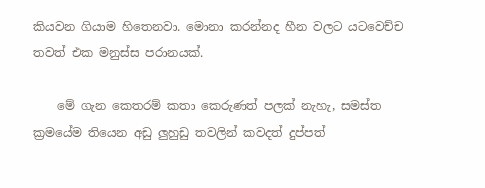කියවන ගියාම හිතෙනවා. මොනා කරන්නද හීන වලට යටවෙච්ච තවත් එක මනුස්ස පරානයක්.

    මේ ගැන කෙතරම් කතා කෙරුණත් පලක් නැහැ, සමස්ත ක්‍රමයේම තියෙන අඩු ලුහුඩු තවලින් කවදත් දුප්පත්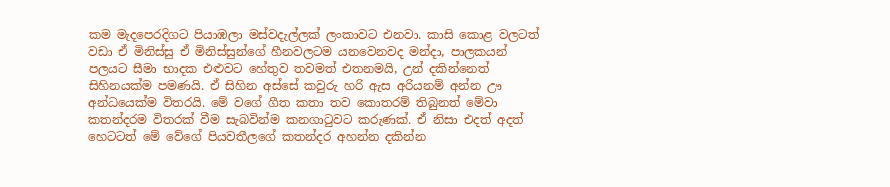කම මැදපෙරදිගට පියාඹලා මස්වදැල්ලක් ලංකාවට එනවා. කාසි කොළ වලටත් වඩා ඒ මිනිස්සු ඒ මිනිස්සුන්ගේ හීනවලටම යනවෙනවද මන්දා, පාලකයන් පලයට සීමා භාදක එළුවට හේතුව තවමත් එතනමයි, උන් දකින්නෙත් සිහිනයක්ම පමණයි. ඒ සිහින අස්සේ කවුරු හරි ඇස අරියනම් අන්න ඌ අන්ධයෙක්ම විතරයි. මේ වගේ ගීත කතා තව කොතරම් තිබුනත් මේවා කතන්දරම විතරක් වීම සැබවින්ම කනගාටුවට කරුණක්. ඒ නිසා එදත් අදත් හෙටටත් මේ වේගේ පියවතීලගේ කතන්දර අහන්න දකින්න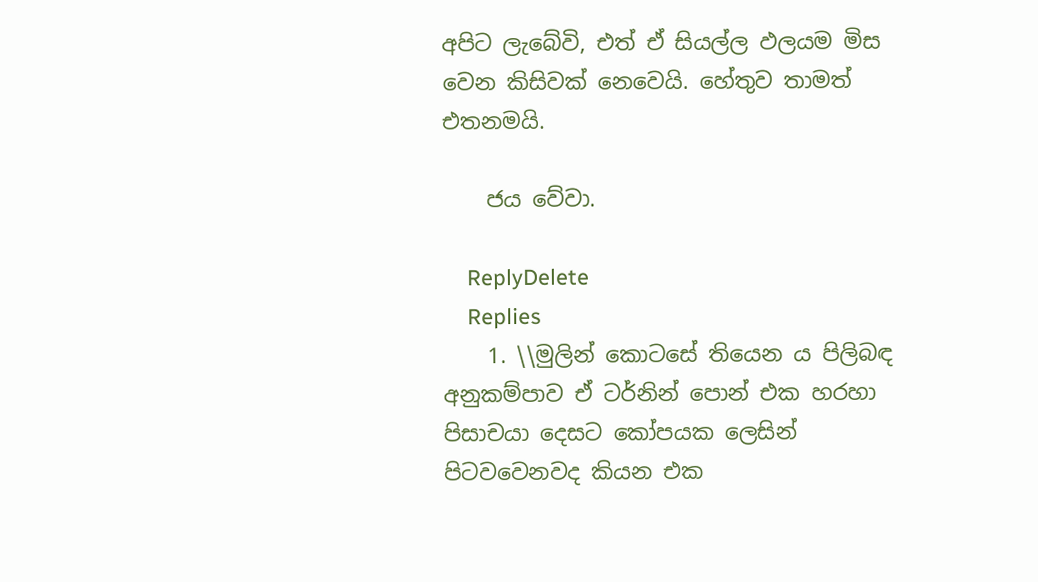අපිට ලැබේවි, එත් ඒ සියල්ල ඵලයම මිස වෙන කිසිවක් නෙවෙයි. හේතුව තාමත් එතනමයි.

    ජය වේවා.

    ReplyDelete
    Replies
    1. \\මුලින් කොටසේ තියෙන ය පිලිබඳ අනුකම්පාව ඒ ටර්නින් පොන් එක හරහා පිසාචයා දෙසට කෝපයක ලෙසින් පිටවවෙනවද කියන එක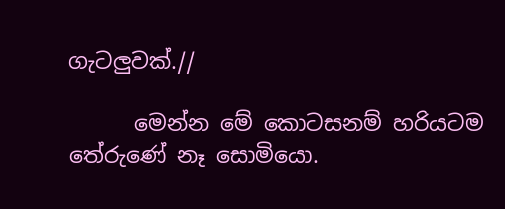ගැටලුවක්.//

      මෙන්න මේ කොටසනම් හරියටම තේරුණේ නෑ සොමියො.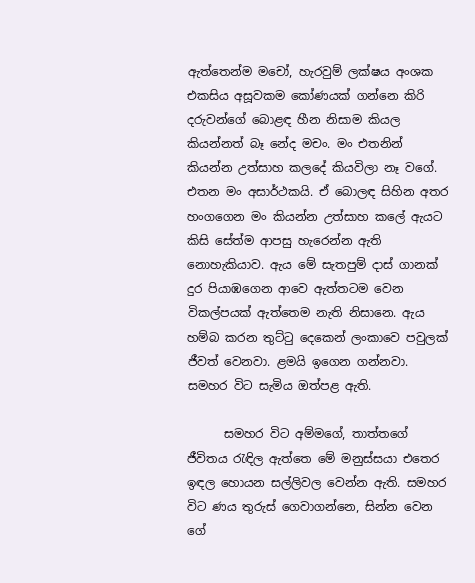ඇත්තෙන්ම මචෝ, හැරවුම් ලක්ෂය අංශක එකසිය අසූවකම කෝණයක් ගන්නෙ කිරි දරුවන්ගේ බොළඳ හීන නිසාම කියල කියන්නත් බෑ නේද මචං. මං එතනින් කියන්න උත්සාහ කලදේ කියවිලා නෑ වගේ. එතන මං අසාර්ථකයි. ඒ බොලඳ සිහින අතර හංගගෙන මං කියන්න උත්සාහ කලේ ඇයට කිසි සේත්ම ආපසු හැරෙන්න ඇති නොහැකියාව. ඇය මේ සැතපුම් දාස් ගානක් දුර පියාඹගෙන ආවෙ ඇත්තටම වෙන විකල්පයක් ඇත්තෙම නැති නිසානෙ. ඇය හම්බ කරන තුට්ටු දෙකෙන් ලංකාවෙ පවුලක් ජීවත් වෙනවා. ළමයි ඉගෙන ගන්නවා. සමහර විට සැමිය ඔත්පළ ඇති.

      සමහර විට අම්මගේ, තාත්තගේ ජීවිතය රැඳිල ඇත්තෙ මේ මනුස්සයා එතෙර ඉඳල හොයන සල්ලිවල වෙන්න ඇති. සමහර විට ණය තුරුස් ගෙවාගන්නෙ, සින්න වෙන ගේ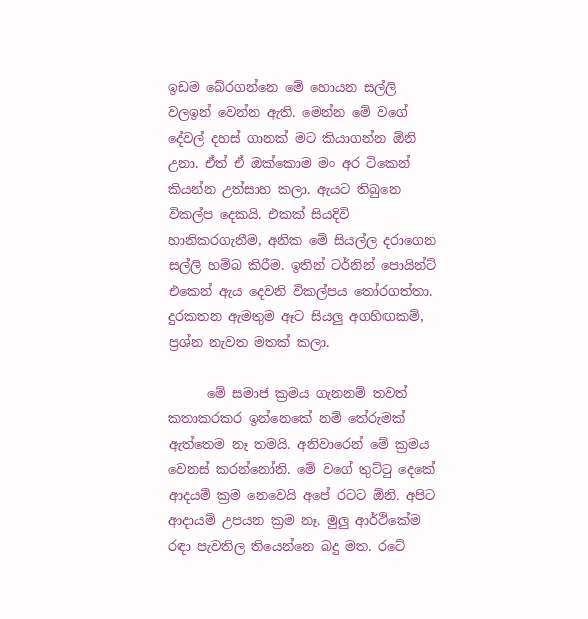ඉඩම බේරගන්නෙ මේ හොයන සල්ලි වලඉන් වෙන්න ඇති. මෙන්න මේ වගේ දේවල් දහස් ගානක් මට කියාගන්න ඕනි උනා. ඒත් ඒ ඔක්කොම මං අර ටිකෙන් කියන්න උත්සාහ කලා. ඇයට තිබුනෙ විකල්ප දෙකයි. එකක් සියදිවි හානිකරගැනීම, අනික මේ සියල්ල දරාගෙන සල්ලි හම්බ කිරීම. ඉතින් ටර්නින් පොයින්ට් එකෙන් ඇය දෙවනි විකල්පය තෝරගත්තා. දුරකතන ඇමතුම ඈට සියලු අගහිඟකම්, ප්‍රශ්න නැවත මතක් කලා.

      මේ සමාජ ක්‍රමය ගැනනම් තවත් කතාකරකර ඉන්නෙකේ නම් තේරුමක් ඇත්තෙම නෑ තමයි. අනිවාරෙන් මේ ක්‍රමය වෙනස් කරන්නෝනි. මේ වගේ තුට්ටු දෙකේ ආදයම් ක්‍රම නෙවෙයි අපේ රටට ඕනි. අපිට ආදායම් උපයන ක්‍රම නෑ. මුලු ආර්ථිකේම රඳා පැවතිල තියෙන්නෙ බදු මත. රටේ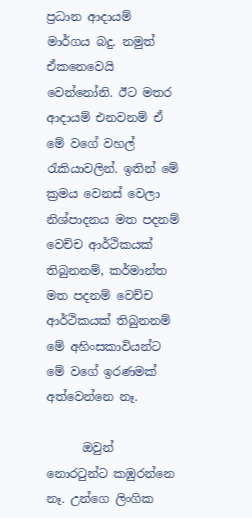ප්‍රධාන ආදායම් මාර්ගය බදු. නමුත් ඒකනෙවෙයි වෙන්නෝනි. ඊට මතර ආදායම් එනවනම් ඒ මේ වගේ වහල් රැකියාවලින්. ඉතින් මේ ක්‍රමය වෙනස් වෙලා නිශ්පාදනය මත පදනම් වෙච්ච ආර්ථිකයක් තිබුනනම්, කර්මාන්ත මත පදනම් වෙච්ච ආර්ථිකයක් තිබුනනම් මේ අහිංසකාවියන්ට මේ වගේ ඉරණමක් අත්වෙන්නෙ නෑ.

      ඔවුන් නොරටුන්ට කඹුරන්නෙ නෑ. උන්ගෙ ලිංගික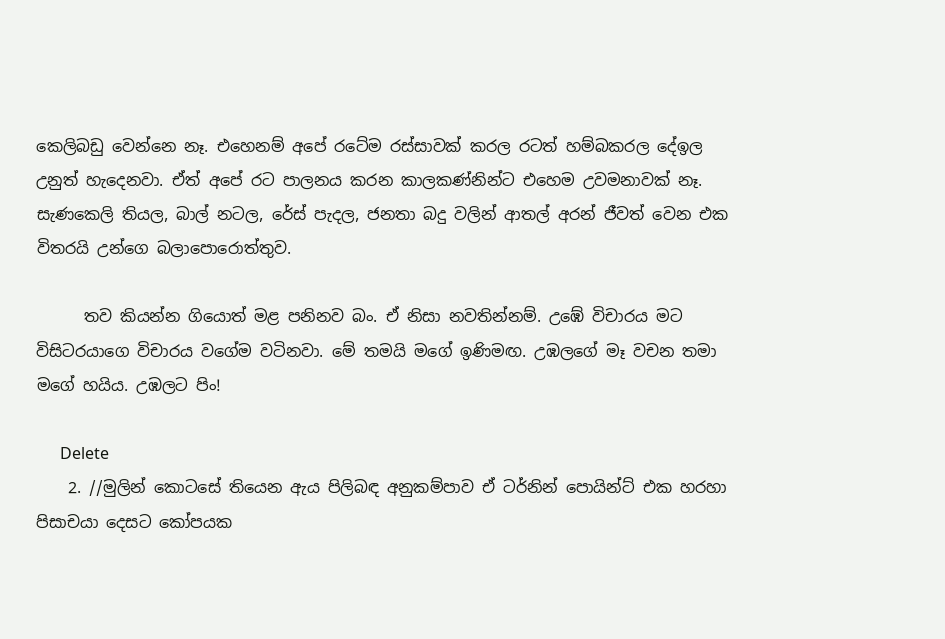කෙලිබඩු වෙන්නෙ නෑ. එහෙනම් අපේ රටේම රස්සාවක් කරල රටත් හම්බකරල දේඉල උනුත් හැදෙනවා. ඒත් අපේ රට පාලනය කරන කාලකණ්නින්ට එහෙම උවමනාවක් නෑ. සැණකෙලි තියල, බාල් නටල, රේස් පැදල, ජනතා බදු වලින් ආතල් අරන් ජීවත් වෙන එක විතරයි උන්ගෙ බලාපොරොත්තුව.

      තව කියන්න ගියොත් මළ පනිනව බං. ඒ නිසා නවතින්නම්. උඹේ විචාරය මට විසිටරයාගෙ විචාරය වගේම වටිනවා. මේ තමයි මගේ ඉණිමඟ. උඹලගේ මෑ වචන තමා මගේ හයිය. උඹලට පිං!

      Delete
    2. //මුලින් කොටසේ තියෙන ඇය පිලිබඳ අනුකම්පාව ඒ ටර්නින් පොයින්ට් එක හරහා පිසාචයා දෙසට කෝපයක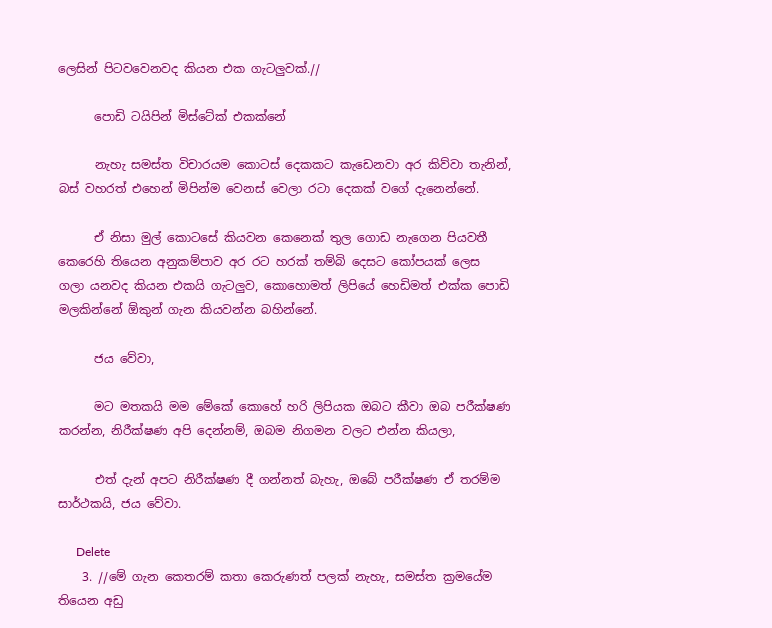ලෙසින් පිටවවෙනවද කියන එක ගැටලුවක්.//

      පොඩි ටයිපින් මිස්ටේක් එකක්නේ

      නැහැ සමස්ත විචාරයම කොටස් දෙකකට කැඩෙනවා අර කිව්වා තැනින්, බස් වහරත් එහෙන් මිපින්ම වෙනස් වෙලා රටා දෙකක් වගේ දැනෙන්නේ.

      ඒ නිසා මුල් කොටසේ කියවන කෙනෙක් තුල ගොඩ නැගෙන පියවතී කෙරෙහි තියෙන අනුකම්පාව අර රට හරක් තම්බි දෙසට කෝපයක් ලෙස ගලා යනවද කියන එකයි ගැටලුව, කොහොමත් ලිපියේ හෙඩිමත් එක්ක පොඩි මලකින්නේ ඕකුන් ගැන කියවන්න බහින්නේ.

      ජය වේවා,

      මට මතකයි මම මේකේ කොහේ හරි ලිපියක ඔබට කීවා ඔබ පරීක්ෂණ කරන්න, නිරීක්ෂණ අපි දෙන්නම්, ඔබම නිගමන වලට එන්න කියලා,

      එත් දැන් අපට නිරීක්ෂණ දී ගන්නත් බැහැ, ඔබේ පරීක්ෂණ ඒ තරම්ම සාර්ථකයි, ජය වේවා.

      Delete
    3. //මේ ගැන කෙතරම් කතා කෙරුණත් පලක් නැහැ, සමස්ත ක්‍රමයේම තියෙන අඩු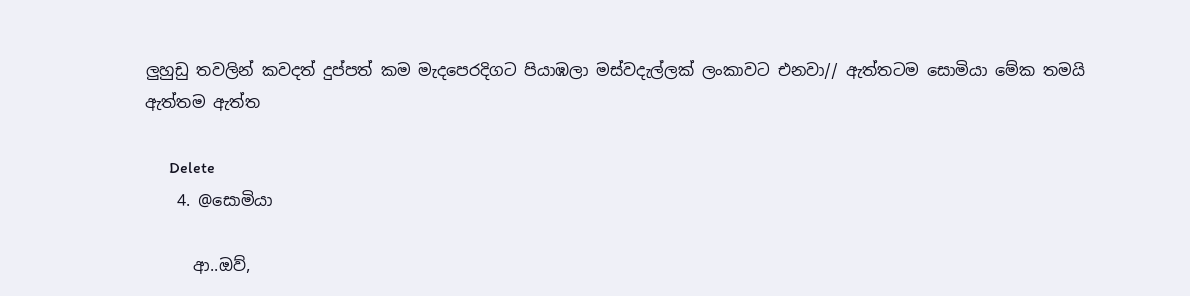ලුහුඩු තවලින් කවදත් දුප්පත් කම මැදපෙරදිගට පියාඹලා මස්වදැල්ලක් ලංකාවට එනවා// ඇත්තටම සොමියා මේක තමයි ඇත්තම ඇත්ත

      Delete
    4. @සොමියා

      ආ..ඔව්,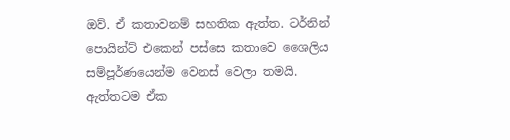ඔව්. ඒ කතාවනම් සහතික ඇත්ත. ටර්නින් පොයින්ට් එකෙන් පස්සෙ කතාවෙ ශෛලිය සම්පූර්ණයෙන්ම වෙනස් වෙලා තමයි. ඇත්තටම ඒක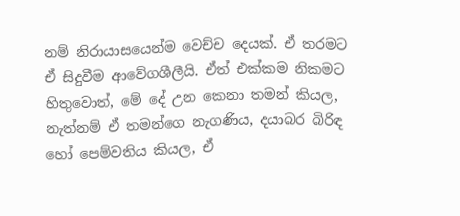නම් නිරායාසයෙන්ම වෙච්ච දෙයක්. ඒ තරමට ඒ සිදුවීම ආවේගශීලීයි. ඒත් එක්කම නිකමට හිතුවොත්, මේ දේ උන කෙනා තමන් කියල, නැත්නම් ඒ තමන්ගෙ නැගණිය, දයාබර බිරිඳ හෝ පෙම්වතිය කියල, ඒ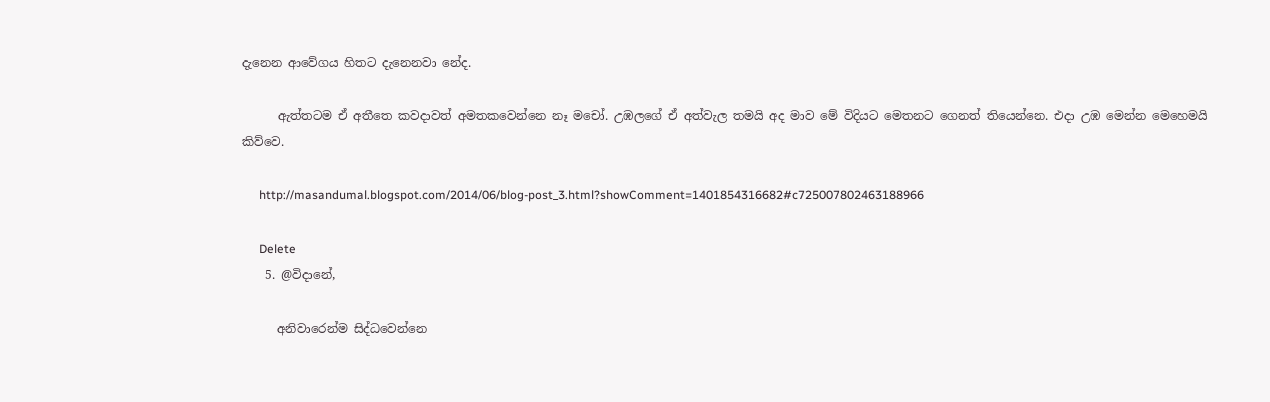දැනෙන ආවේගය හිතට දැනෙනවා නේද.

      ඇත්තටම ඒ අතීතෙ කවදාවත් අමතකවෙන්නෙ නෑ මචෝ. උඹලගේ ඒ අත්වැල තමයි අද මාව මේ විදියට මෙතනට ගෙනත් තියෙන්නෙ. එදා උඹ මෙන්න මෙහෙමයි කිව්වෙ.

      http://masandumal.blogspot.com/2014/06/blog-post_3.html?showComment=1401854316682#c725007802463188966

      Delete
    5. @විදානේ,

      අනිවාරෙන්ම සිද්ධවෙන්නෙ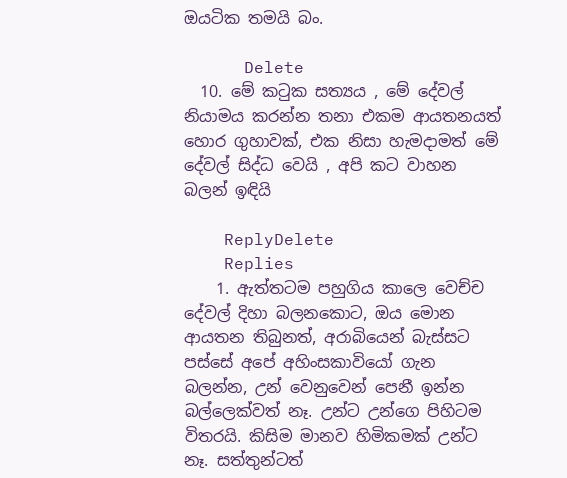ඔයටික තමයි බං.

      Delete
  10. මේ කටුක සත්‍යය , මේ දේවල් නියාමය කරන්න තනා එකම ආයතනයත් හොර ගුහාවක්, එක නිසා හැමදාමත් මේ දේවල් සිද්ධ වෙයි , අපි කට වාහන බලන් ඉඳියි

    ReplyDelete
    Replies
    1. ඇත්තටම පහුගිය කාලෙ වෙච්ච දේවල් දිහා බලනකොට, ඔය මොන ආයතන තිබුනත්, අරාබියෙන් බැස්සට පස්සේ අපේ අහිංසකාවියෝ ගැන බලන්න, උන් වෙනුවෙන් පෙනී ඉන්න බල්ලෙක්වත් නෑ. උන්ට උන්ගෙ පිහිටම විතරයි. කිසිම මානව හිමිකමක් උන්ට නෑ. සත්තුන්ටත්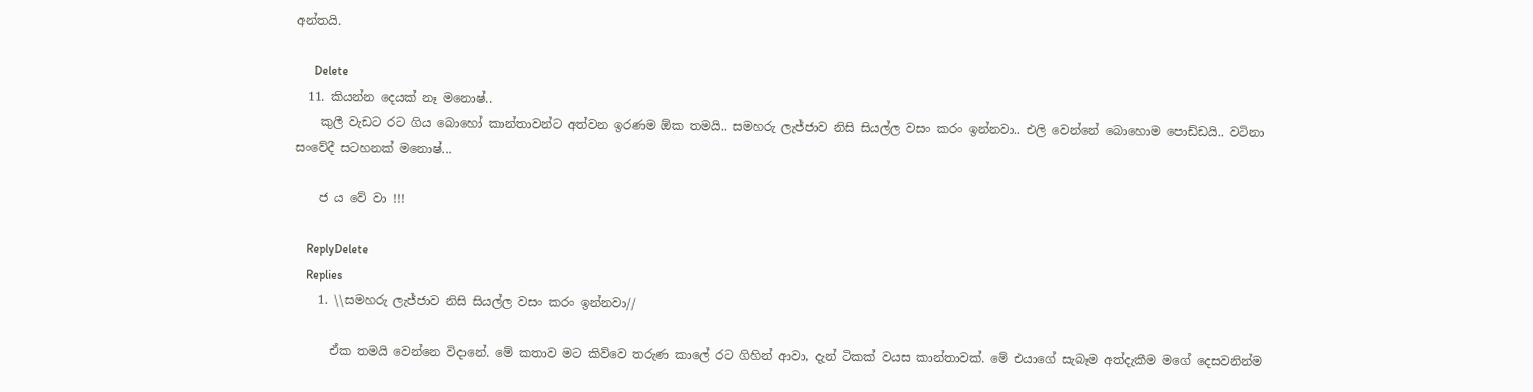අන්තයි.

      Delete
  11. කියන්න දෙයක් නෑ මනොෂ්..
    කුලී වැඩට රට ගිය බොහෝ කාන්තාවන්ට අත්වන ඉරණම ඕක තමයි.. සමහරු ලැජ්ජාව නිසි සියල්ල වසං කරං ඉන්නවා.. එලි වෙන්නේ බොහොම පොඩ්ඩයි.. වටිනා සංවේදී සටහනක් මනොෂ්...

    ජ ය වේ වා !!!

    ReplyDelete
    Replies
    1. \\සමහරු ලැජ්ජාව නිසි සියල්ල වසං කරං ඉන්නවා//

      ඒක තමයි වෙන්නෙ විදානේ. මේ කතාව මට කිව්වෙ තරුණ කාලේ රට ගිහින් ආවා, දැන් ටිකක් වයස කාන්තාවක්. මේ එයාගේ සැබෑම අත්දැකීම මගේ දෙසවනින්ම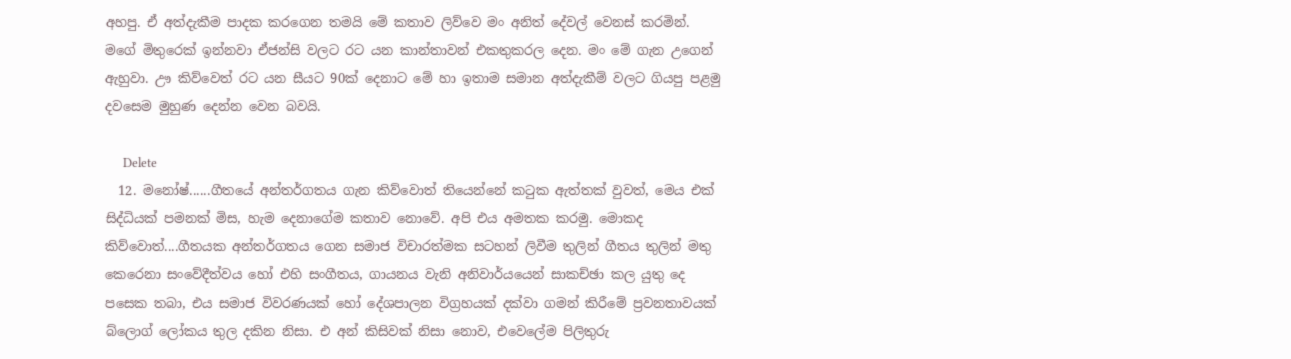අහපු. ඒ අත්දැකීම පාදක කරගෙන තමයි මේ කතාව ලිව්වෙ මං අනිත් දේවල් වෙනස් කරමින්. මගේ මිතුරෙක් ඉන්නවා ඒජන්සි වලට රට යන කාන්තාවන් එකතුකරල දෙන. මං මේ ගැන උගෙන් ඇහුවා. ඌ කිව්වෙත් රට යන සීයට 90ක් දෙනාට මේ හා ඉතාම සමාන අත්දැකීම් වලට ගියපු පළමු දවසෙම මුහුණ දෙන්න වෙන බවයි.

      Delete
  12. මනෝෂ්......ගීතයේ අන්තර්ගතය ගැන කිව්වොත් තියෙන්නේ කටුක ඇත්තක් වුවත්, මෙය එක් සිද්ධියක් පමනක් මිස, හැම දෙනාගේම කතාව නොවේ. අපි එය අමතක කරමු. මොකද කිව්වොත්....ගීතයක අන්තර්ගතය ගෙන සමාජ විචාරත්මක සටහන් ලිවීම තුලින් ගීතය තුලින් මතු කෙරෙනා සංවේදීත්වය හෝ එහි සංගීතය, ගායනය වැනි අනිවාර්යයෙන් සාකච්ඡා කල යුතු දෙ පසෙක තබා, එය සමාජ විවරණයක් හෝ දේශපාලන විග්‍රහයක් දක්වා ගමන් කිරීමේ ප්‍රවනතාවයක් බ්ලොග් ලෝකය තුල දකින නිසා. එ අන් කිසිවක් නිසා නොව, එවෙලේම පිලිතුරු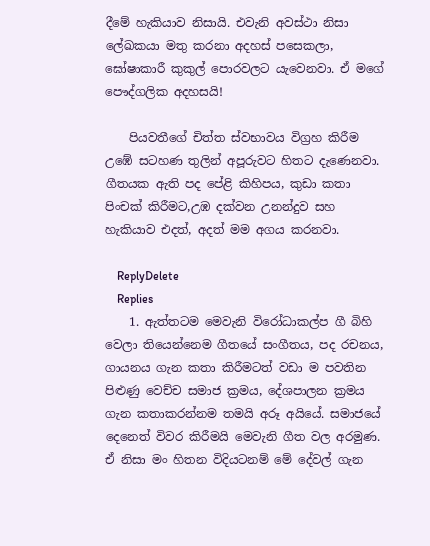දීමේ හැකියාව නිසායි. එවැනි අවස්ථා නිසා ලේඛකයා මතු කරනා අදහස් පසෙකලා, ඝෝෂාකාරී කුකුල් පොරවලට යැවෙනවා. ඒ මගේ පෞද්ගලික අදහසයි!

    පියවතීගේ චිත්ත ස්වභාවය විග්‍රහ කිරීම උඹේ සටහණ තුලින් අපූරුවට හිතට දැණෙනවා. ගීතයක ඇති පද පේළි කිහිපය, කුඩා කතා පිංචක් කිරීමට,උඹ දක්වන උනන්දුව සහ හැකියාව එදත්, අදත් මම අගය කරනවා.

    ReplyDelete
    Replies
    1. ඇත්තටම මෙවැනි විරෝධාකල්ප ගී බිහි වෙලා තියෙන්නෙම ගීතයේ සංගීතය, පද රචනය, ගායනය ගැන කතා කිරීමටත් වඩා ම පවතින පිළුණු වෙච්ච සමාජ ක්‍රමය, දේශපාලන ක්‍රමය ගැන කතාකරන්නම තමයි අරූ අයියේ. සමාජයේ දෙනෙත් විවර කිරීමයි මෙවැනි ගීත වල අරමුණ. ඒ නිසා මං හිතන විදියටනම් මේ දේවල් ගැන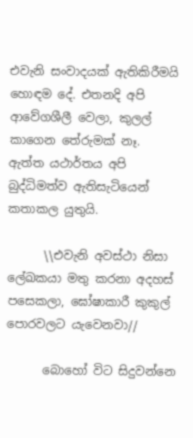එවැනි සංවාදයක් ඇතිකිරීමයි හොඳම දේ. එතනදි අපි ආවේගශීලී වෙලා, කුලල් කාගෙන තේරුමක් නෑ. ඇත්ත යථාර්තය අපි බුද්ධිමත්ව ඇතිසැටියෙන් කතාකල යුතුයි.

      \\එවැනි අවස්ථා නිසා ලේඛකයා මතු කරනා අදහස් පසෙකලා, ඝෝෂාකාරී කුකුල් පොරවලට යැවෙනවා//

      බොහෝ විට සිදුවන්නෙ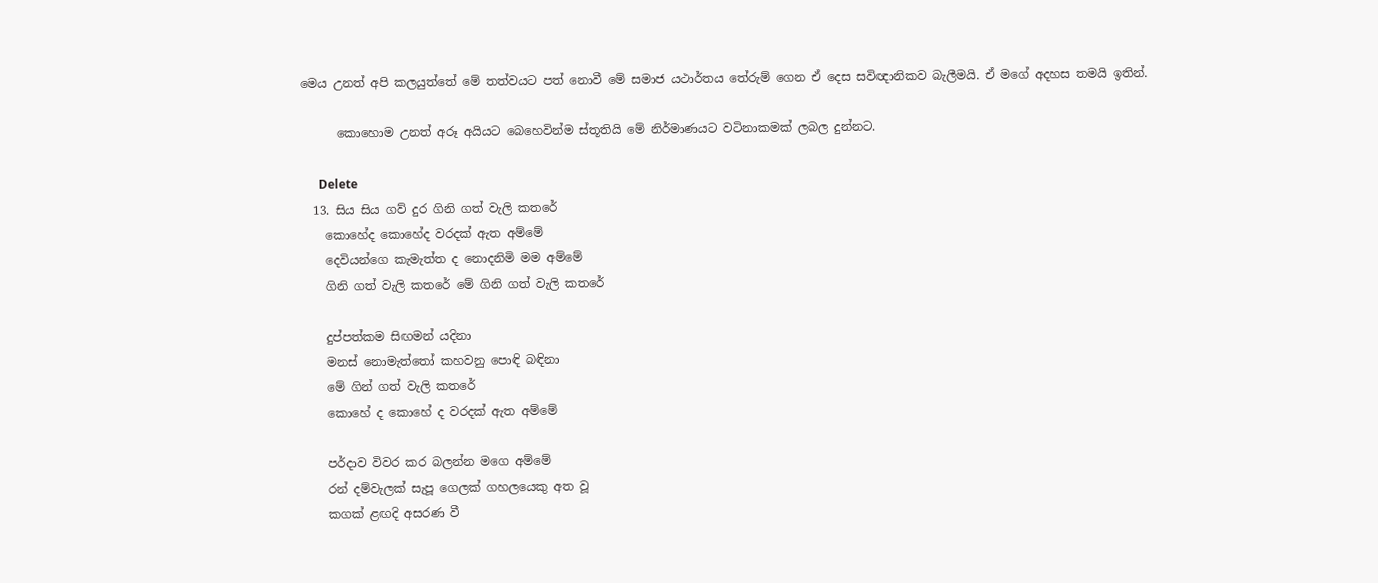මෙය උනත් අපි කලයුත්තේ මේ තත්වයට පත් නොවී මේ සමාජ යථාර්තය තේරුම් ගෙන ඒ දෙස සවිඥානිකව බැලීමයි. ඒ මගේ අදහස තමයි ඉතින්.

      කොහොම උනත් අරූ අයියට බෙහෙවින්ම ස්තූතියි මේ නිර්මාණයට වටිනාකමක් ලබල දුන්නට.

      Delete
  13. සිය සිය ගව් දුර ගිනි ගත් වැලි කතරේ
    කොහේද කොහේද වරදක් ඇත අම්මේ
    දෙවියන්ගෙ කැමැත්ත ද නොදනිමි මම අම්මේ
    ගිනි ගත් වැලි කතරේ මේ ගිනි ගත් වැලි කතරේ

    දුප්පත්කම සිඟමන් යදිනා
    මනස් නොමැත්තෝ කහවනු පොඳි බඳිනා
    මේ ගින් ගත් වැලි කතරේ
    කොහේ ද කොහේ ද වරදක් ඇත අම්මේ

    පර්දාව විවර කර බලන්න මගෙ අම්මේ
    රන් දම්වැලක් සැපූ ගෙලක් ගහලයෙකු අත වූ
    කගක් ළඟදි අසරණ වී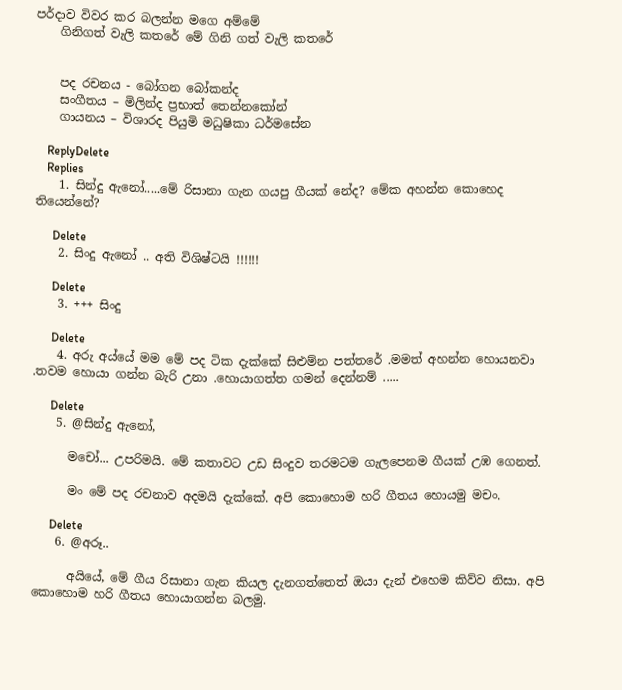පර්දාව විවර කර බලන්න මගෙ අම්මේ
    ගිනිගත් වැලි කතරේ මේ ගිනි ගත් වැලි කතරේ


    පද රචනය - බෝගන බෝකන්ද
    සංගීතය – මිලින්ද ප්‍රභාත් තෙන්නකෝන්
    ගායනය – විශාරද පියුමි මධුෂිකා ධර්මසේන

    ReplyDelete
    Replies
    1. සින්දු ඇනෝ.....මේ රිසානා ගැන ගයපු ගීයක් නේද? මේක අහන්න කොහෙද තියෙන්නේ?

      Delete
    2. සිංදු ඇනෝ .. අති විශිෂ්ටයි !!!!!!

      Delete
    3. +++ සිංදු

      Delete
    4. අරු අය්යේ මම මේ පද ටික දැක්කේ සිළුම්න පත්තරේ .මමත් අහන්න හොයනවා .තවම හොයා ගන්න බැරි උනා .හොයාගත්ත ගමන් දෙන්නම් .....

      Delete
    5. @සින්දු ඇනෝ,

      මචෝ... උපරිමයි. මේ කතාවට උඩ සිංදුව තරමටම ගැලපෙනම ගීයක් උඹ ගෙනත්.

      මං මේ පද රචනාව අදමයි දැක්කේ. අපි කොහොම හරි ගීතය හොයමු මචං.

      Delete
    6. @අරූ..

      අයියේ, මේ ගීය රිසානා ගැන කියල දැනගත්තෙත් ඔයා දැන් එහෙම කිව්ව නිසා. අපි කොහොම හරි ගීතය හොයාගන්න බලමු.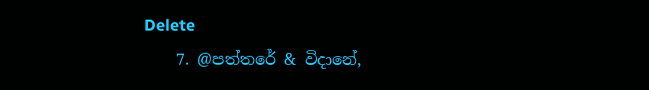Delete
    7. @පත්තරේ & විදානේ,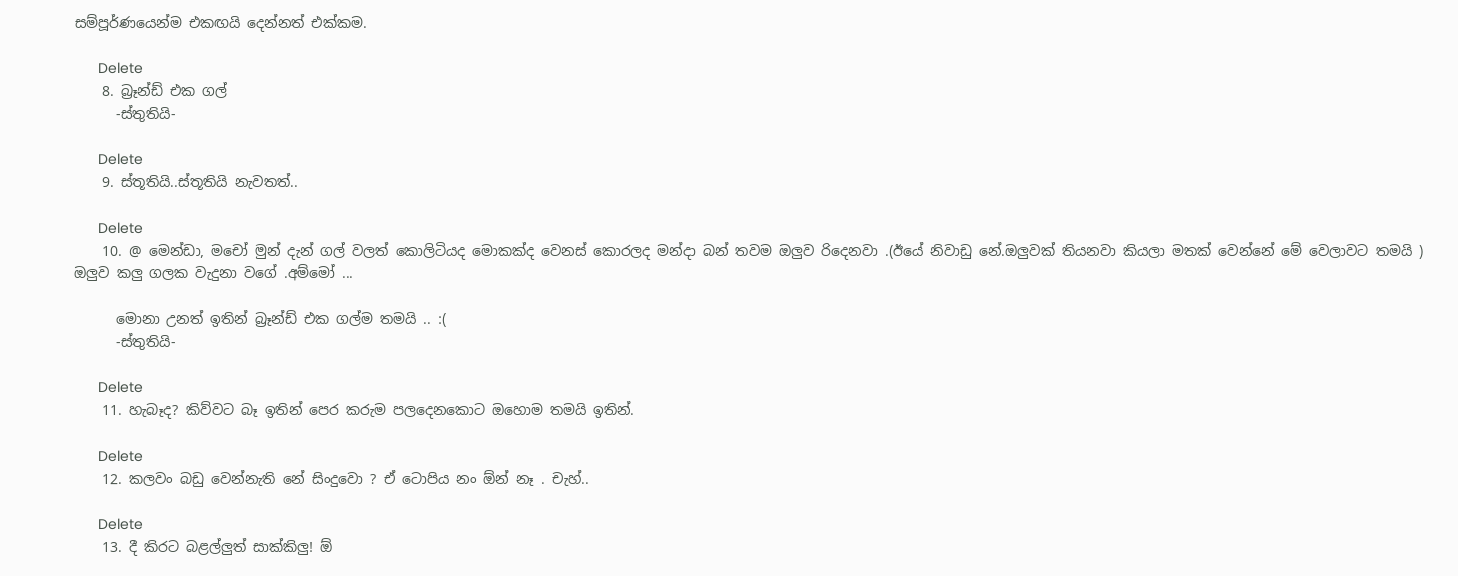සම්පූර්ණයෙන්ම එකඟයි දෙන්නත් එක්කම.

      Delete
    8. බ්‍රෑන්ඩ් එක ගල්
      -ස්තුතියි-

      Delete
    9. ස්තූතියි..ස්තූතියි නැවතත්..

      Delete
    10. @ මෙන්ඩා, මචෝ මුන් දැන් ගල් වලත් කොලිටියද මොකක්ද වෙනස් කොරලද මන්දා බන් තවම ඔලුව රිදෙනවා .(ඊයේ නිවාඩු නේ.ඔලුවක් තියනවා කියලා මතක් වෙන්නේ මේ වෙලාවට තමයි ) ඔලුව කලු ගලක වැදුනා වගේ .අම්මෝ ...

      මොනා උනත් ඉතින් බ්‍රෑන්ඩ් එක ගල්ම තමයි .. :(
      -ස්තුතියි-

      Delete
    11. හැබෑද? කිව්වට බෑ ඉතින් පෙර කරුම පලදෙනකොට ඔහොම තමයි ඉතින්.

      Delete
    12. කලවං බඩු වෙන්නැති නේ සිංදුවො ? ඒ ටොපිය නං ඕන් නෑ . චැහ්..

      Delete
    13. දී කිරට බළල්ලුත් සාක්කිලු! ඕ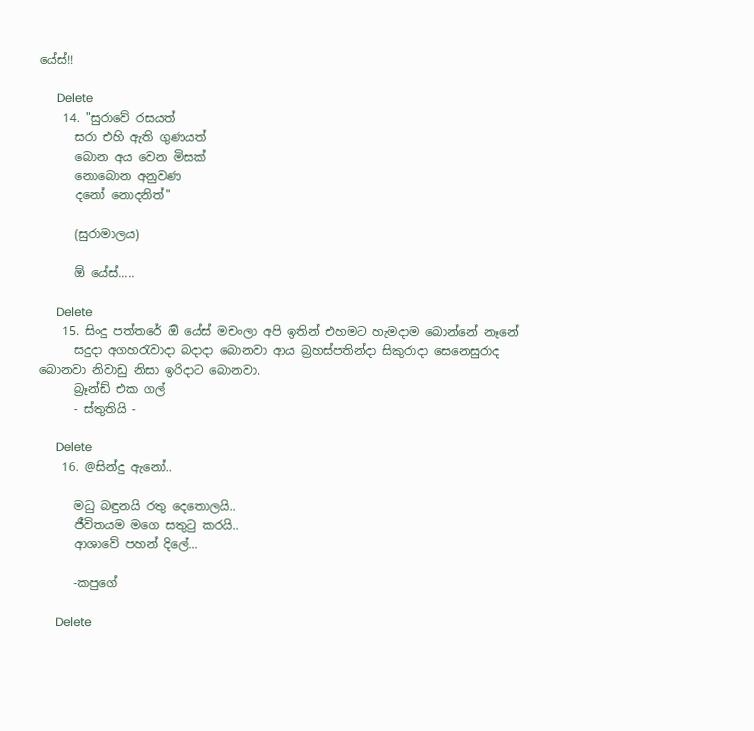යේස්!!

      Delete
    14. "සුරාවේ රසයත්
      සරා එහි ඇති ගුණයත්
      බොන අය වෙන මිසක්‌
      නොබොන අනුවණ
      දනෝ නොදනිත්"

      (සුරාමාලය)

      ඕ යේස්.....

      Delete
    15. සිංදු පත්තරේ ඔි යේස් මචංලා අපි ඉතින් එහමට හැමදාම බොන්නේ නෑනේ
      සදුදා අගහරැවාදා බදාදා බොනවා ආය බ්‍රහස්පතින්දා සිකුරාදා සෙනෙසුරාද බොනවා නිවාඩු නිසා ඉරිදාට බොනවා.
      බ්‍රෑන්ඩ් එක ගල්
      - ස්තුතියි -

      Delete
    16. @සින්දු ඇනෝ..

      මධු බඳුනයි රතු දෙතොලයි..
      ජීවිතයම මගෙ සතුටු කරයි..
      ආශාවේ පහන් දිලේ...

      -කපුගේ

      Delete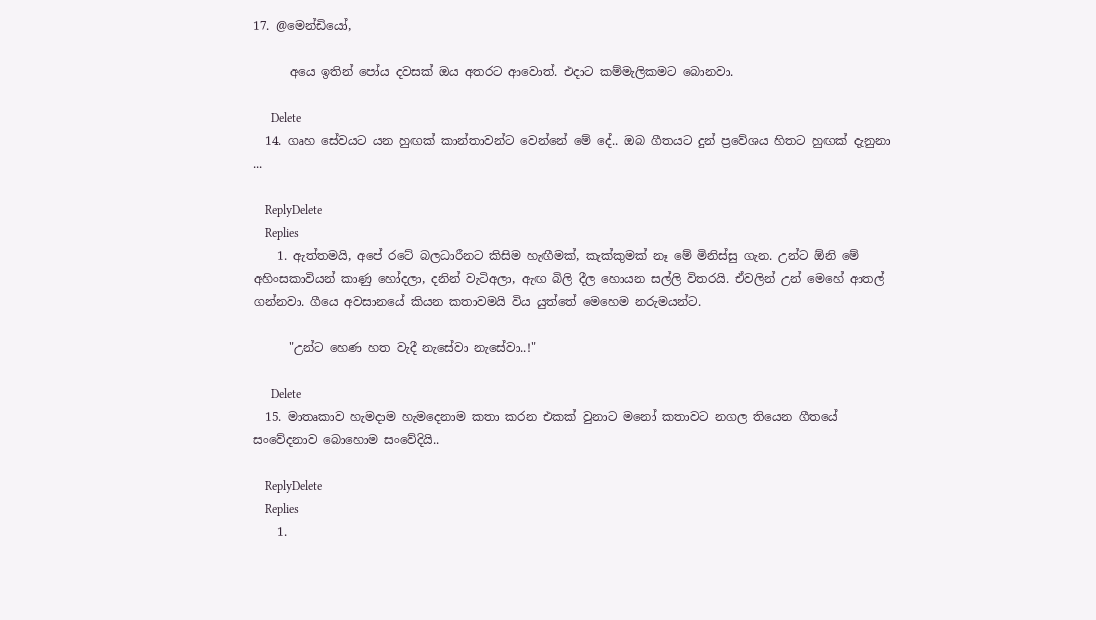17. @මෙන්ඩියෝ,

      අයෙ ඉතින් පෝය දවසක් ඔය අතරට ආවොත්. එදාට කම්මැලිකමට බොනවා.

      Delete
  14. ගෘහ සේවයට යන හුඟක් කාන්තාවන්ට වෙන්නේ මේ දේ.. ඔබ ගීතයට දුන් ප්‍රවේශය හිතට හුඟක් දැනුනා ...

    ReplyDelete
    Replies
    1. ඇත්තමයි, අපේ රටේ බලධාරීනට කිසිම හැඟීමක්, කැක්කුමක් නෑ මේ මිනිස්සු ගැන. උන්ට ඕනි මේ අහිංසකාවියන් කාණු හෝදලා, දනින් වැටිඅලා, ඇඟ බිලි දීල හොයන සල්ලි විතරයි. ඒවලින් උන් මෙහේ ආතල් ගන්නවා. ගීයෙ අවසානයේ කියන කතාවමයි විය යුත්තේ මෙහෙම නරුමයන්ට.

      "උන්ට හෙණ හත වැදී නැසේවා නැසේවා..!"

      Delete
  15. මාතෘකාව හැමදාම හැමදෙනාම කතා කරන එකක් වුනාට මනෝ කතාවට නගල තියෙන ගීතයේ සංවේදනාව බොහොම සංවේදියි..

    ReplyDelete
    Replies
    1.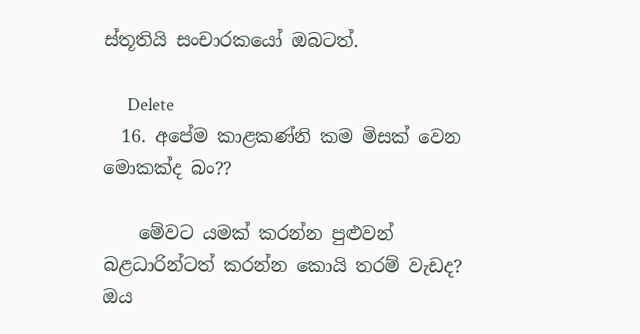ස්තූතියි සංචාරකයෝ ඔබටත්.

      Delete
  16. අපේම කාළකණ්නි කම මිසක් වෙන මොකක්ද බං??

    මේවට යමක් කරන්න පුළුවන් බළධාරින්ටත් කරන්න කොයි තරම් වැඩද? ඔය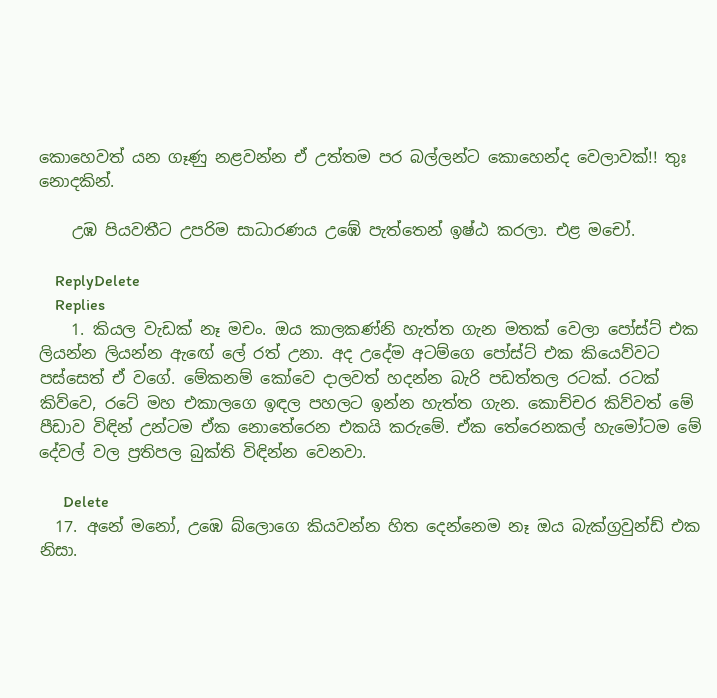කොහෙවත් යන ගෑණු නළවන්න ඒ උත්තම පර බල්ලන්ට කොහෙන්ද වෙලාවක්!! තුඃ නොදකින්.

    උඹ පියවතීට උපරිම සාධාරණය උඹේ පැත්තෙන් ඉෂ්ඨ කරලා. එළ මචෝ.

    ReplyDelete
    Replies
    1. කියල වැඩක් නෑ මචං. ඔය කාලකණ්නි හැත්ත ගැන මතක් වෙලා පෝස්ට් එක ලියන්න ලියන්න ඇඟේ ලේ රත් උනා. අද උදේම අටම්ගෙ පෝස්ට් එක කියෙව්වට පස්සෙත් ඒ වගේ. මේකනම් කෝවෙ දාලවත් හදන්න බැරි පඩත්තල රටක්. රටක් කිව්වෙ, රටේ මහ එකාලගෙ ඉඳල පහලට ඉන්න හැත්ත ගැන. කොච්චර කිව්වත් මේ පීඩාව විඳින් උන්ටම ඒක නොතේරෙන එකයි කරුමේ. ඒක තේරෙනකල් හැමෝටම මේ දේවල් වල ප්‍රතිපල බුක්ති විඳින්න වෙනවා.

      Delete
  17. අනේ මනෝ, උඹෙ බ්ලොගෙ කියවන්න හිත දෙන්නෙම නෑ ඔය බැක්ග්‍රවුන්ඩ් එක නිසා.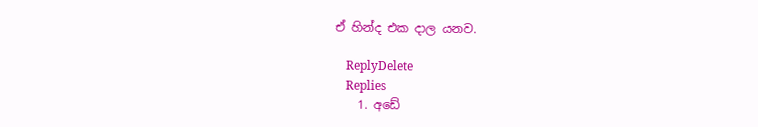ඒ හින්ද එක දාල යනව.

    ReplyDelete
    Replies
    1. අඩේ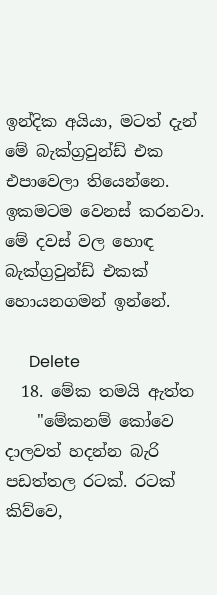ඉන්දික අයියා, මටත් දැන් මේ බැක්ග්‍රවුන්ඩ් එක එපාවෙලා තියෙන්නෙ. ඉකමටම වෙනස් කරනවා. මේ දවස් වල හොඳ බැක්ග්‍රවුන්ඩ් එකක් හොයනගමන් ඉන්නේ.

      Delete
  18. මේක තමයි ඇත්ත
    "මේකනම් කෝවෙ දාලවත් හදන්න බැරි පඩත්තල රටක්. රටක් කිව්වෙ,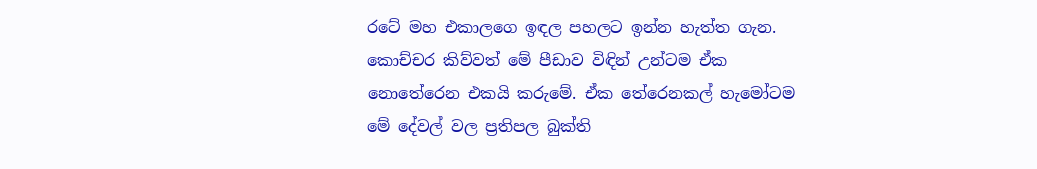රටේ මහ එකාලගෙ ඉඳල පහලට ඉන්න හැත්ත ගැන. කොච්චර කිව්වත් මේ පීඩාව විඳින් උන්ටම ඒක නොතේරෙන එකයි කරුමේ. ඒක තේරෙනකල් හැමෝටම මේ දේවල් වල ප්‍රතිපල බුක්ති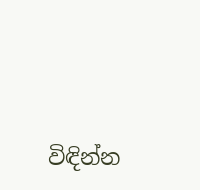විඳින්න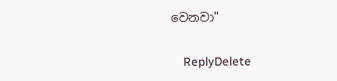වෙනවා"

    ReplyDelete